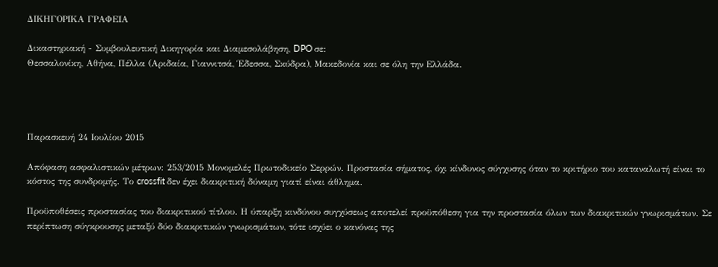ΔΙΚΗΓΟΡΙΚA ΓΡΑΦΕΙA

Δικαστηριακή - Συμβουλευτική Δικηγορία και Διαμεσολάβηση, DPO σε:
Θεσσαλονίκη, Aθήνα, Πέλλα (Αριδαία, Γιαννιτσά, Έδεσσα, Σκύδρα), Μακεδονία και σε όλη την Ελλάδα.




Παρασκευή 24 Ιουλίου 2015

Απόφαση ασφαλιστικών μέτρων: 253/2015 Μονομελές Πρωτοδικείο Σερρών. Προστασία σήματος, όχι κίνδυνος σύγχυσης όταν το κριτήριο του καταναλωτή είναι το κόστος της συνδρομής. Το crossfit δεν έχει διακριτική δύναμη γιατί είναι άθλημα.

Προϋποθέσεις προστασίας του διακριτικού τίτλου. Η ύπαρξη κινδύνου συγχύσεως αποτελεί προϋπόθεση για την προστασία όλων των διακριτικών γνωρισμάτων. Σε περίπτωση σύγκρουσης μεταξύ δύο διακριτικών γνωρισμάτων, τότε ισχύει ο κανόνας της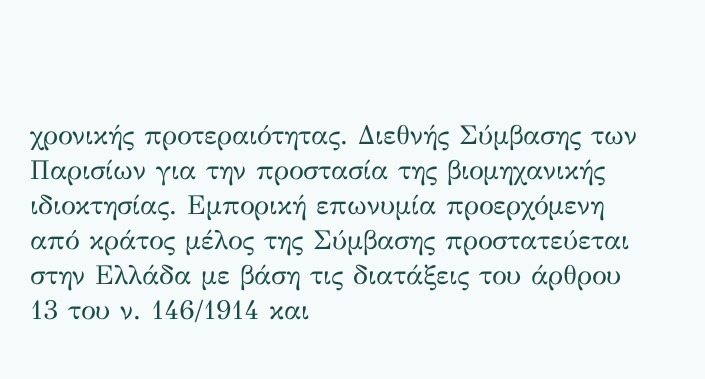χρονικής προτεραιότητας. Διεθνής Σύμβασης των Παρισίων για την προστασία της βιομηχανικής ιδιοκτησίας. Εμπορική επωνυμία προερχόμενη από κράτος μέλος της Σύμβασης προστατεύεται στην Ελλάδα με βάση τις διατάξεις του άρθρου 13 του ν. 146/1914 και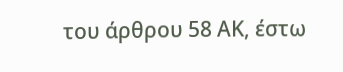του άρθρου 58 ΑΚ, έστω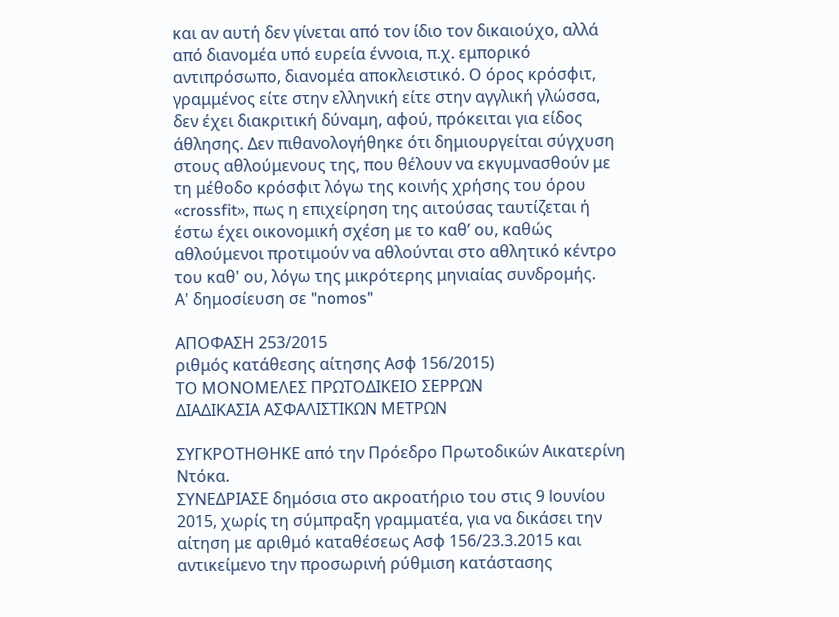και αν αυτή δεν γίνεται από τον ίδιο τον δικαιούχο, αλλά από διανομέα υπό ευρεία έννοια, π.χ. εμπορικό αντιπρόσωπο, διανομέα αποκλειστικό. Ο όρος κρόσφιτ, γραμμένος είτε στην ελληνική είτε στην αγγλική γλώσσα, δεν έχει διακριτική δύναμη, αφού, πρόκειται για είδος άθλησης. Δεν πιθανολογήθηκε ότι δημιουργείται σύγχυση στους αθλούμενους της, που θέλουν να εκγυμνασθούν με τη μέθοδο κρόσφιτ λόγω της κοινής χρήσης του όρου «crossfit», πως η επιχείρηση της αιτούσας ταυτίζεται ή έστω έχει οικονομική σχέση με το καθ’ ου, καθώς αθλούμενοι προτιμούν να αθλούνται στο αθλητικό κέντρο του καθ' ου, λόγω της μικρότερης μηνιαίας συνδρομής.
Α' δημοσίευση σε "nomos"

ΑΠΟΦΑΣΗ 253/2015
ριθμός κατάθεσης αίτησης Ασφ 156/2015)
ΤΟ ΜΟΝΟΜΕΛΕΣ ΠΡΩΤΟΔΙΚΕΙΟ ΣΕΡΡΩΝ
ΔΙΑΔΙΚΑΣΙΑ ΑΣΦΑΛΙΣΤΙΚΩΝ ΜΕΤΡΩΝ

ΣΥΓΚΡΟΤΗΘΗΚΕ από την Πρόεδρο Πρωτοδικών Αικατερίνη Ντόκα.
ΣΥΝΕΔΡΙΑΣΕ δημόσια στο ακροατήριο του στις 9 lουνίου 2015, χωρίς τη σύμπραξη γραμματέα, για να δικάσει την αίτηση με αριθμό καταθέσεως Ασφ 156/23.3.2015 και αντικείμενο την προσωρινή ρύθμιση κατάστασης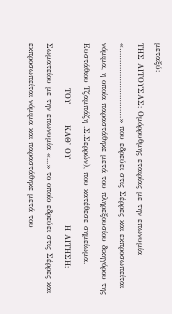μεταξύ:
ΤΗΣ ΑΙΤΟΥΣΑΣ: Ομόρρυθμης εταιρίας με την επωνυμία «…………………………» που εδρεύει στις Σέρρες και εκπροσωπείται νόμιμα, η οποία παραστάθηκε μετά του πληρεξουσίου δικηγόρου της Ευστάθιου Τζαμπάζη .Σ.Σερρών), που κατέθεσε σημείωμα.
               ΤΟΥ       ΚΑΘ' ΟΥ                      Η ΑΙΤΗΣΗ:   Σωματείου με την επωνυμία «...» το οποίο εδρεύει στις Σέρρες και εκπροσωπείται νόμιμα και παραστάθηκε μετά του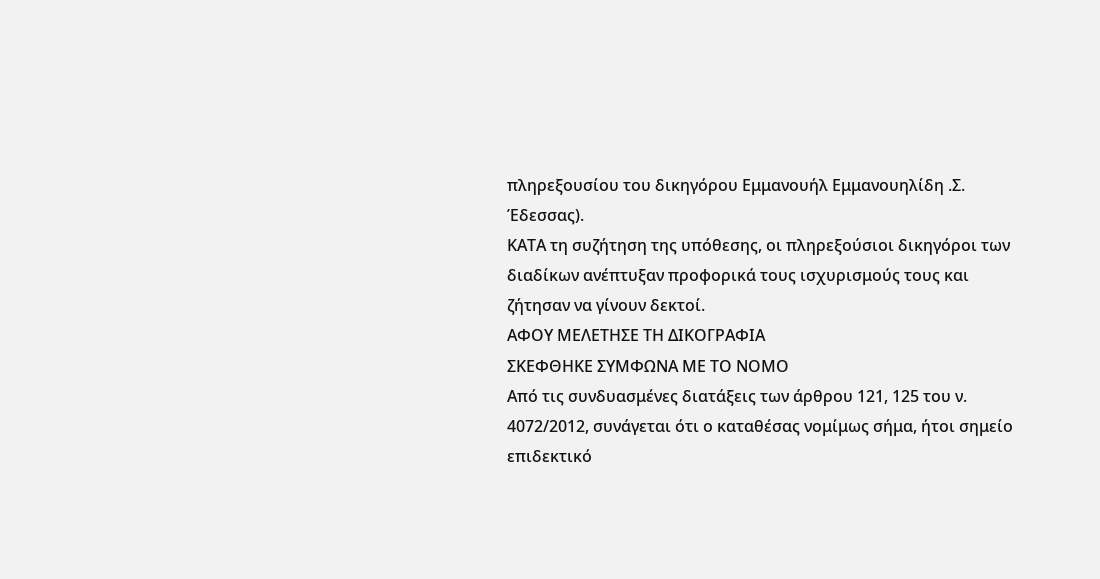πληρεξουσίου του δικηγόρου Εμμανουήλ Εμμανουηλίδη .Σ. Έδεσσας).
ΚΑΤΑ τη συζήτηση της υπόθεσης, οι πληρεξούσιοι δικηγόροι των διαδίκων ανέπτυξαν προφορικά τους ισχυρισμούς τους και ζήτησαν να γίνουν δεκτοί.
ΑΦΟΥ ΜΕΛΕΤΗΣΕ ΤΗ ΔΙΚΟΓΡΑΦΙΑ
ΣΚΕΦΘΗΚΕ ΣΥΜΦΩΝΑ ΜΕ ΤΟ ΝΟΜΟ
Από τις συνδυασμένες διατάξεις των άρθρου 121, 125 του ν. 4072/2012, συνάγεται ότι ο καταθέσας νομίμως σήμα, ήτοι σημείο επιδεκτικό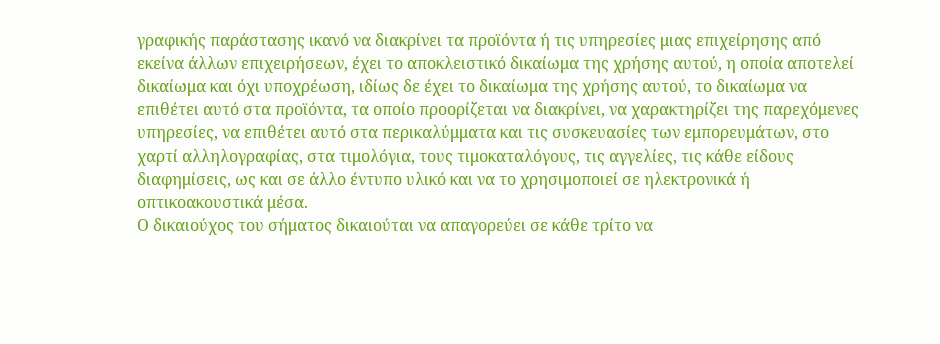γραφικής παράστασης ικανό να διακρίνει τα προϊόντα ή τις υπηρεσίες μιας επιχείρησης από εκείνα άλλων επιχειρήσεων, έχει το αποκλειστικό δικαίωμα της χρήσης αυτού, η οποία αποτελεί δικαίωμα και όχι υποχρέωση, ιδίως δε έχει το δικαίωμα της χρήσης αυτού, το δικαίωμα να επιθέτει αυτό στα προϊόντα, τα οποίο προορίζεται να διακρίνει, να χαρακτηρίζει της παρεχόμενες υπηρεσίες, να επιθέτει αυτό στα περικαλύμματα και τις συσκευασίες των εμπορευμάτων, στο χαρτί αλληλογραφίας, στα τιμολόγια, τους τιμοκαταλόγους, τις αγγελίες, τις κάθε είδους διαφημίσεις, ως και σε άλλο έντυπο υλικό και να το χρησιμοποιεί σε ηλεκτρονικά ή οπτικοακουστικά μέσα.
Ο δικαιούχος του σήματος δικαιούται να απαγορεύει σε κάθε τρίτο να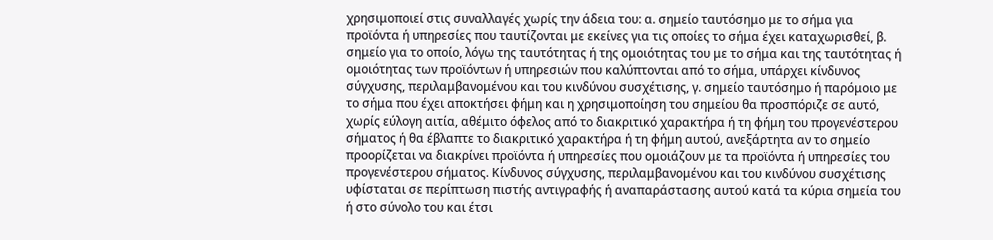χρησιμοποιεί στις συναλλαγές χωρίς την άδεια του: α. σημείο ταυτόσημο με το σήμα για προϊόντα ή υπηρεσίες που ταυτίζονται με εκείνες για τις οποίες το σήμα έχει καταχωρισθεί, β. σημείο για το οποίο, λόγω της ταυτότητας ή της ομοιότητας του με το σήμα και της ταυτότητας ή ομοιότητας των προϊόντων ή υπηρεσιών που καλύπτονται από το σήμα, υπάρχει κίνδυνος σύγχυσης, περιλαμβανομένου και του κινδύνου συσχέτισης, γ. σημείο ταυτόσημο ή παρόμοιο με το σήμα που έχει αποκτήσει φήμη και η χρησιμοποίηση του σημείου θα προσπόριζε σε αυτό, χωρίς εύλογη αιτία, αθέμιτο όφελος από το διακριτικό χαρακτήρα ή τη φήμη του προγενέστερου σήματος ή θα έβλαπτε το διακριτικό χαρακτήρα ή τη φήμη αυτού, ανεξάρτητα αν το σημείο προορίζεται να διακρίνει προϊόντα ή υπηρεσίες που ομοιάζουν με τα προϊόντα ή υπηρεσίες του προγενέστερου σήματος. Κίνδυνος σύγχυσης, περιλαμβανομένου και του κινδύνου συσχέτισης υφίσταται σε περίπτωση πιστής αντιγραφής ή αναπαράστασης αυτού κατά τα κύρια σημεία του ή στο σύνολο του και έτσι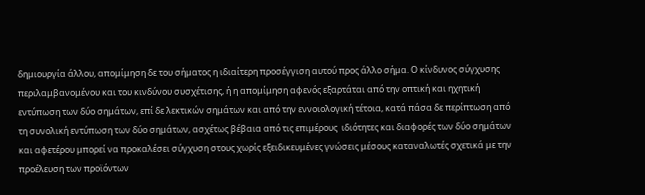δημιουργία άλλου, απομίμηση δε του σήματος η ιδιαίτερη προσέγγιση αυτού προς άλλο σήμα. Ο κίνδυνος σύγχυσης περιλαμβανομένου και του κινδύνου συσχέτισης, ή η απομίμηση αφενός εξαρτάται από την οπτική και ηχητική εντύπωση των δύο σημάτων, επί δε λεκτικών σημάτων και από την εννοιολογική τέτοια, κατά πάσα δε περίπτωση από τη συνολική εντύπωση των δύο σημάτων, ασχέτως βέβαια από τις επιμέρους  ιδιότητες και διαφορές των δύο σημάτων και αφετέρου μπορεί να προκαλέσει σύγχυση στους χωρίς εξειδικευμένες γνώσεις μέσους καταναλωτές σχετικά με την προέλευση των προϊόντων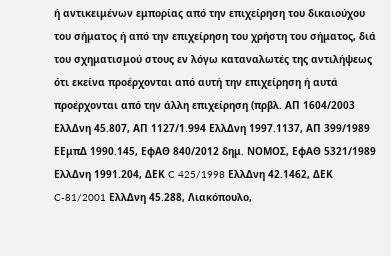ή αντικειμένων εμπορίας από την επιχείρηση του δικαιούχου του σήματος ή από την επιχείρηση του χρήστη του σήματος, διά του σχηματισμού στους εν λόγω καταναλωτές της αντιλήψεως ότι εκείνα προέρχονται από αυτή την επιχείρηση ή αυτά προέρχονται από την άλλη επιχείρηση (πρβλ. ΑΠ 1604/2003 ΕλλΔνη 45.807, ΑΠ 1127/1.994 ΕλλΔνη 1997.1137, ΑΠ 399/1989 ΕΕμπΔ 1990.145, ΕφΑΘ 840/2012 δημ. ΝΟΜΟΣ, ΕφΑΘ 5321/1989 ΕλλΔνη 1991.204, ΔΕΚ C 425/1998 ΕλλΔνη 42.1462, ΔΕΚ C-81/2001 ΕλλΔνη 45.288, Λιακόπουλο,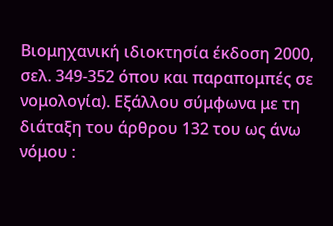Βιομηχανική ιδιοκτησία έκδοση 2000, σελ. 349-352 όπου και παραπομπές σε νομολογία). Εξάλλου σύμφωνα με τη διάταξη του άρθρου 132 του ως άνω νόμου :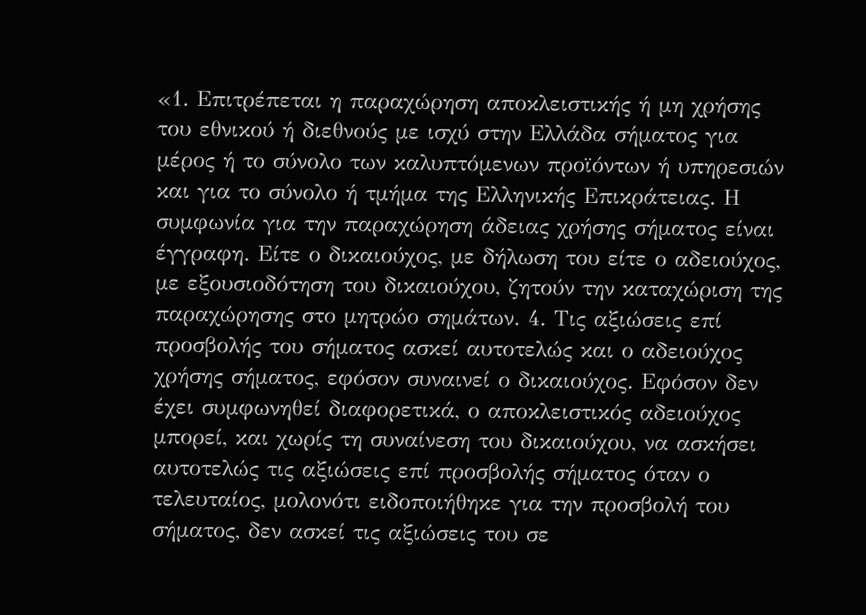«1. Επιτρέπεται η παραχώρηση αποκλειστικής ή μη χρήσης του εθνικού ή διεθνούς με ισχύ στην Ελλάδα σήματος για μέρος ή το σύνολο των καλυπτόμενων προϊόντων ή υπηρεσιών και για το σύνολο ή τμήμα της Ελληνικής Επικράτειας. Η συμφωνία για την παραχώρηση άδειας χρήσης σήματος είναι έγγραφη. Είτε ο δικαιούχος, με δήλωση του είτε ο αδειούχος, με εξουσιοδότηση του δικαιούχου, ζητούν την καταχώριση της παραχώρησης στο μητρώο σημάτων. 4. Τις αξιώσεις επί προσβολής του σήματος ασκεί αυτοτελώς και ο αδειούχος χρήσης σήματος, εφόσον συναινεί ο δικαιούχος. Εφόσον δεν έχει συμφωνηθεί διαφορετικά, ο αποκλειστικός αδειούχος μπορεί, και χωρίς τη συναίνεση του δικαιούχου, να ασκήσει αυτοτελώς τις αξιώσεις επί προσβολής σήματος όταν ο τελευταίος, μολονότι ειδοποιήθηκε για την προσβολή του σήματος, δεν ασκεί τις αξιώσεις του σε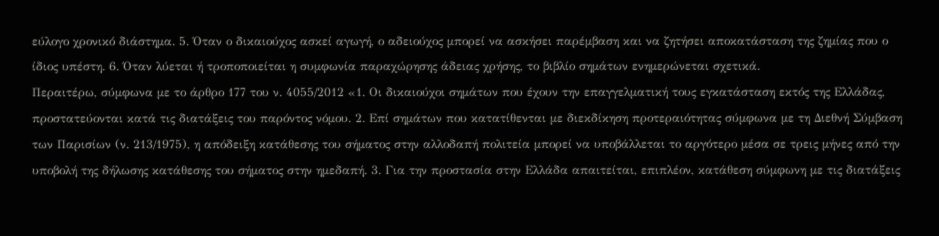εύλογο χρονικό διάστημα. 5. Όταν ο δικαιούχος ασκεί αγωγή, ο αδειούχος μπορεί να ασκήσει παρέμβαση και να ζητήσει αποκατάσταση της ζημίας που ο ίδιος υπέστη. 6. Όταν λύεται ή τροποποιείται η συμφωνία παραχώρησης άδειας χρήσης, το βιβλίο σημάτων ενημερώνεται σχετικά.
Περαιτέρω, σύμφωνα με το άρθρο 177 του ν. 4055/2012 «1. Οι δικαιούχοι σημάτων που έχουν την επαγγελματική τους εγκατάσταση εκτός της Ελλάδας, προστατεύονται κατά τις διατάξεις του παρόντος νόμου. 2. Επί σημάτων που κατατίθενται με διεκδίκηση προτεραιότητας σύμφωνα με τη Διεθνή Σύμβαση των Παρισίων (ν. 213/1975), η απόδειξη κατάθεσης του σήματος στην αλλοδαπή πολιτεία μπορεί να υποβάλλεται το αργότερο μέσα σε τρεις μήνες από την υποβολή της δήλωσης κατάθεσης του σήματος στην ημεδαπή. 3. Για την προστασία στην Ελλάδα απαιτείται, επιπλέον, κατάθεση σύμφωνη με τις διατάξεις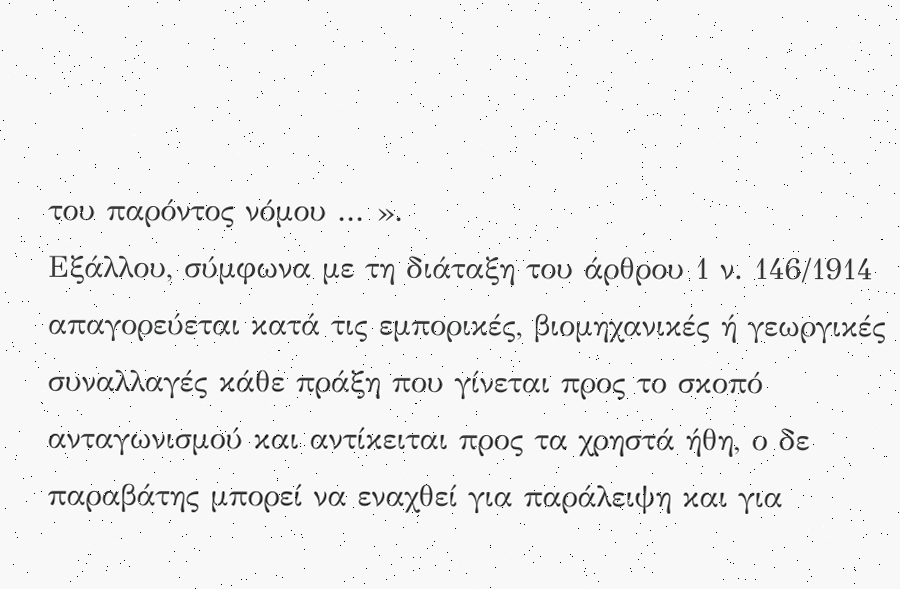του παρόντος νόμου ... ».
Εξάλλου, σύμφωνα με τη διάταξη του άρθρου 1 ν. 146/1914 απαγορεύεται κατά τις εμπορικές, βιομηχανικές ή γεωργικές συναλλαγές κάθε πράξη που γίνεται προς το σκοπό ανταγωνισμού και αντίκειται προς τα χρηστά ήθη, ο δε παραβάτης μπορεί να εναχθεί για παράλειψη και για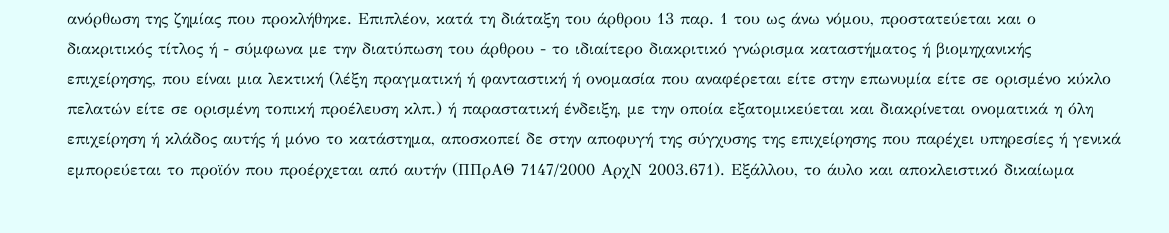ανόρθωση της ζημίας που προκλήθηκε. Επιπλέον, κατά τη διάταξη του άρθρου 13 παρ. 1 του ως άνω νόμου, προστατεύεται και ο διακριτικός τίτλος ή - σύμφωνα με την διατύπωση του άρθρου - το ιδιαίτερο διακριτικό γνώρισμα καταστήματος ή βιομηχανικής επιχείρησης, που είναι μια λεκτική (λέξη πραγματική ή φανταστική ή ονομασία που αναφέρεται είτε στην επωνυμία είτε σε ορισμένο κύκλο πελατών είτε σε ορισμένη τοπική προέλευση κλπ.) ή παραστατική ένδειξη, με την οποία εξατομικεύεται και διακρίνεται ονοματικά η όλη επιχείρηση ή κλάδος αυτής ή μόνο το κατάστημα, αποσκοπεί δε στην αποφυγή της σύγχυσης της επιχείρησης που παρέχει υπηρεσίες ή γενικά εμπορεύεται το προϊόν που προέρχεται από αυτήν (ΠΠρΑΘ 7147/2000 ΑρχΝ 2003.671). Εξάλλου, το άυλο και αποκλειστικό δικαίωμα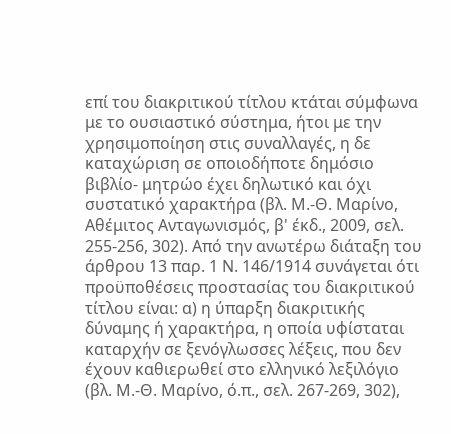επί του διακριτικού τίτλου κτάται σύμφωνα με το ουσιαστικό σύστημα, ήτοι με την χρησιμοποίηση στις συναλλαγές, η δε καταχώριση σε οποιοδήποτε δημόσιο βιβλίο- μητρώο έχει δηλωτικό και όχι συστατικό χαρακτήρα (βλ. Μ.-Θ. Μαρίνο, Αθέμιτος Ανταγωνισμός, β' έκδ., 2009, σελ. 255-256, 302). Από την ανωτέρω διάταξη του άρθρου 13 παρ. 1 Ν. 146/1914 συνάγεται ότι προϋποθέσεις προστασίας του διακριτικού τίτλου είναι: α) η ύπαρξη διακριτικής δύναμης ή χαρακτήρα, η οποία υφίσταται καταρχήν σε ξενόγλωσσες λέξεις, που δεν έχουν καθιερωθεί στο ελληνικό λεξιλόγιο (βλ. Μ.-Θ. Μαρίνο, ό.π., σελ. 267-269, 302),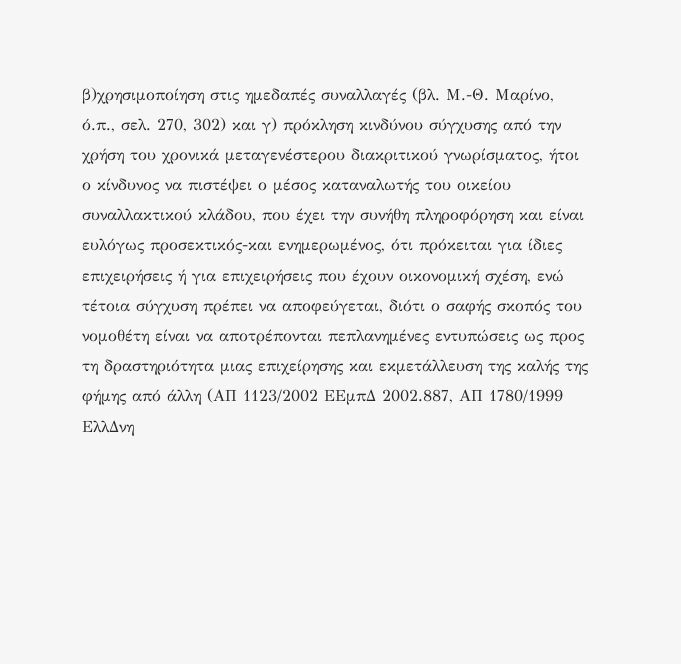β)χρησιμοποίηση στις ημεδαπές συναλλαγές (βλ. Μ.-Θ. Μαρίνο, ό.π., σελ. 270, 302) και γ) πρόκληση κινδύνου σύγχυσης από την χρήση του χρονικά μεταγενέστερου διακριτικού γνωρίσματος, ήτοι ο κίνδυνος να πιστέψει ο μέσος καταναλωτής του οικείου συναλλακτικού κλάδου, που έχει την συνήθη πληροφόρηση και είναι ευλόγως προσεκτικός-και ενημερωμένος, ότι πρόκειται για ίδιες επιχειρήσεις ή για επιχειρήσεις που έχουν οικονομική σχέση, ενώ τέτοια σύγχυση πρέπει να αποφεύγεται, διότι ο σαφής σκοπός του νομοθέτη είναι να αποτρέπονται πεπλανημένες εντυπώσεις ως προς τη δραστηριότητα μιας επιχείρησης και εκμετάλλευση της καλής της φήμης από άλλη (ΑΠ 1123/2002 ΕΕμπΔ 2002.887, ΑΠ 1780/1999 ΕλλΔνη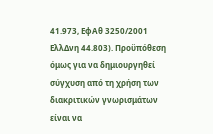41.973, ΕφΑθ 3250/2001 ΕλλΔνη 44.803). Προϋπόθεση όμως για να δημιουργηθεί σύγχυση από τη χρήση των διακριτικών γνωρισμάτων είναι να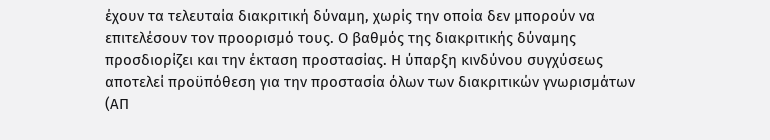έχουν τα τελευταία διακριτική δύναμη, χωρίς την οποία δεν μπορούν να επιτελέσουν τον προορισμό τους. Ο βαθμός της διακριτικής δύναμης προσδιορίζει και την έκταση προστασίας. Η ύπαρξη κινδύνου συγχύσεως αποτελεί προϋπόθεση για την προστασία όλων των διακριτικών γνωρισμάτων (ΑΠ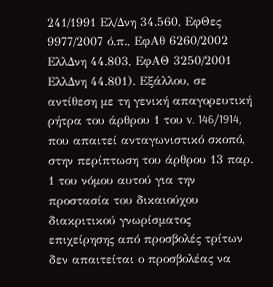241/1991 Ελ/Δνη 34.560, ΕφΘες 9977/2007 ό.π., ΕφΑθ 6260/2002 ΕλλΔνη 44.803, ΕφΑΘ 3250/2001 ΕλλΔνη 44.801). Εξάλλου, σε αντίθεση με τη γενική απαγορευτική ρήτρα του άρθρου 1 του v. 146/1914, που απαιτεί ανταγωνιστικό σκοπό, στην περίπτωση του άρθρου 13 παρ. 1 του νόμου αυτού για την προστασία του δικαιούχου διακριτικού γνωρίσματος επιχείρησης από προσβολές τρίτων δεν απαιτείται ο προσβολέας να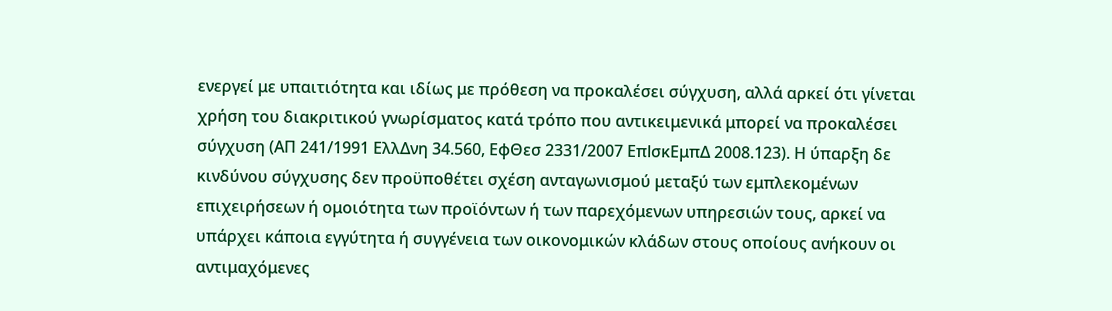ενεργεί με υπαιτιότητα και ιδίως με πρόθεση να προκαλέσει σύγχυση, αλλά αρκεί ότι γίνεται χρήση του διακριτικού γνωρίσματος κατά τρόπο που αντικειμενικά μπορεί να προκαλέσει σύγχυση (ΑΠ 241/1991 ΕλλΔνη 34.560, ΕφΘεσ 2331/2007 ΕπlσκΕμπΔ 2008.123). Η ύπαρξη δε κινδύνου σύγχυσης δεν προϋποθέτει σχέση ανταγωνισμού μεταξύ των εμπλεκομένων επιχειρήσεων ή ομοιότητα των προϊόντων ή των παρεχόμενων υπηρεσιών τους, αρκεί να υπάρχει κάποια εγγύτητα ή συγγένεια των οικονομικών κλάδων στους οποίους ανήκουν οι αντιμαχόμενες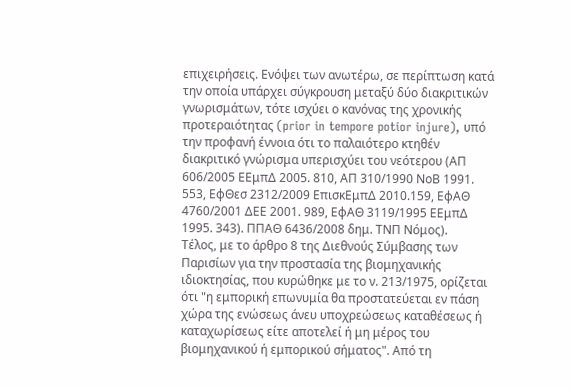επιχειρήσεις. Ενόψει των ανωτέρω, σε περίπτωση κατά την οποία υπάρχει σύγκρουση μεταξύ δύο διακριτικών γνωρισμάτων, τότε ισχύει ο κανόνας της χρονικής προτεραιότητας (prior in tempore potior injure), υπό την προφανή έννοια ότι το παλαιότερο κτηθέν διακριτικό γνώρισμα υπερισχύει του νεότερου (ΑΠ 606/2005 ΕΕμπΔ 2005. 810, ΑΠ 310/1990 ΝοΒ 1991. 553, ΕφΘεσ 2312/2009 ΕπισκΕμπΔ 2010.159, ΕφΑΘ 4760/2001 ΔΕΕ 2001. 989, ΕφΑΘ 3119/1995 ΕΕμπΔ 1995. 343). ΠΠΑΘ 6436/2008 δημ. ΤΝΠ Νόμος).
Τέλος, με το άρθρο 8 της Διεθνούς Σύμβασης των Παρισίων για την προστασία της βιομηχανικής ιδιοκτησίας, που κυρώθηκε με το ν. 213/1975, ορίζεται ότι "η εμπορική επωνυμία θα προστατεύεται εν πάση χώρα της ενώσεως άνευ υποχρεώσεως καταθέσεως ή καταχωρίσεως είτε αποτελεί ή μη μέρος του βιομηχανικού ή εμπορικού σήματος". Από τη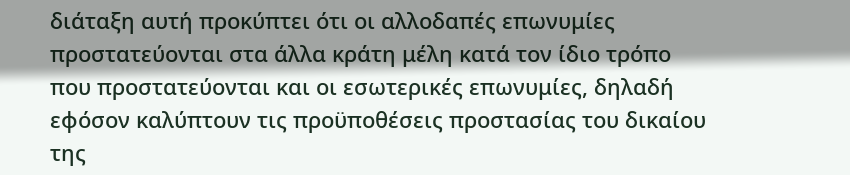διάταξη αυτή προκύπτει ότι οι αλλοδαπές επωνυμίες προστατεύονται στα άλλα κράτη μέλη κατά τον ίδιο τρόπο που προστατεύονται και οι εσωτερικές επωνυμίες, δηλαδή εφόσον καλύπτουν τις προϋποθέσεις προστασίας του δικαίου της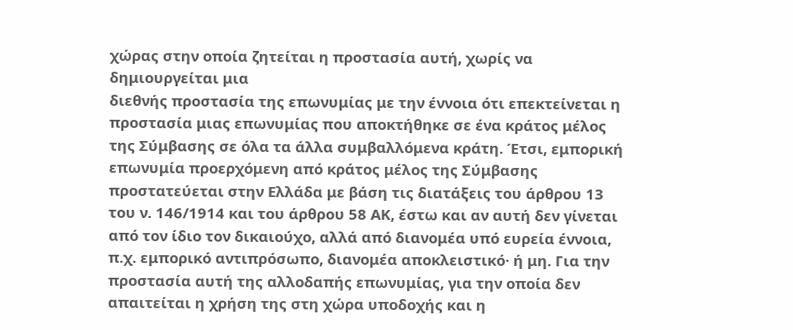χώρας στην οποία ζητείται η προστασία αυτή, χωρίς να δημιουργείται μια
διεθνής προστασία της επωνυμίας με την έννοια ότι επεκτείνεται η προστασία μιας επωνυμίας που αποκτήθηκε σε ένα κράτος μέλος της Σύμβασης σε όλα τα άλλα συμβαλλόμενα κράτη. Έτσι, εμπορική επωνυμία προερχόμενη από κράτος μέλος της Σύμβασης προστατεύεται στην Ελλάδα με βάση τις διατάξεις του άρθρου 13 του ν. 146/1914 και του άρθρου 58 ΑΚ, έστω και αν αυτή δεν γίνεται από τον ίδιο τον δικαιούχο, αλλά από διανομέα υπό ευρεία έννοια, π.χ. εμπορικό αντιπρόσωπο, διανομέα αποκλειστικό· ή μη. Για την προστασία αυτή της αλλοδαπής επωνυμίας, για την οποία δεν απαιτείται η χρήση της στη χώρα υποδοχής και η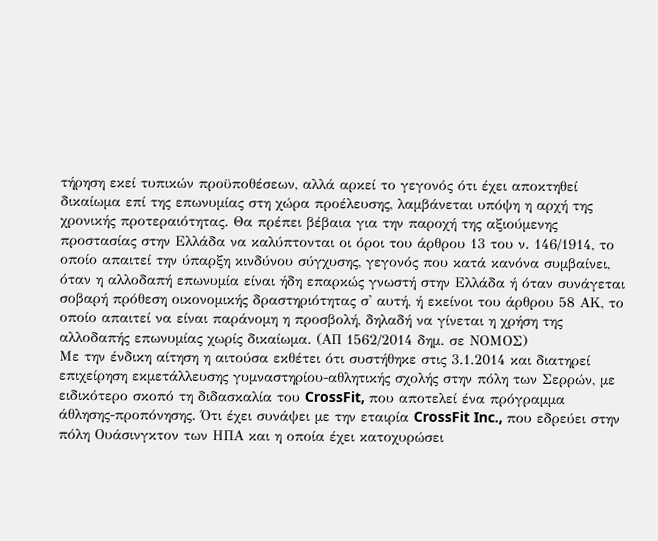τήρηση εκεί τυπικών προϋποθέσεων, αλλά αρκεί το γεγονός ότι έχει αποκτηθεί δικαίωμα επί της επωνυμίας στη χώρα προέλευσης, λαμβάνεται υπόψη η αρχή της χρονικής προτεραιότητας. Θα πρέπει βέβαια για την παροχή της αξιούμενης προστασίας στην Ελλάδα να καλύπτονται οι όροι του άρθρου 13 του ν. 146/1914, το οποίο απαιτεί την ύπαρξη κινδύνου σύγχυσης, γεγονός που κατά κανόνα συμβαίνει, όταν η αλλοδαπή επωνυμία είναι ήδη επαρκώς γνωστή στην Ελλάδα ή όταν συνάγεται σοβαρή πρόθεση οικονομικής δραστηριότητας σ' αυτή, ή εκείνοι του άρθρου 58 ΑΚ, το οποίο απαιτεί να είναι παράνομη η προσβολή, δηλαδή να γίνεται η χρήση της αλλοδαπής επωνυμίας χωρίς δικαίωμα. (ΑΠ 1562/2014 δημ. σε ΝΟΜΟΣ)
Με την ένδικη αίτηση η αιτούσα εκθέτει ότι συστήθηκε στις 3.1.2014 και διατηρεί επιχείρηση εκμετάλλευσης γυμναστηρίου-αθλητικής σχολής στην πόλη των Σερρών, με ειδικότερο σκοπό τη διδασκαλία του CrossFit, που αποτελεί ένα πρόγραμμα άθλησης-προπόνησης. Ότι έχει συνάψει με την εταιρία CrossFit Inc., που εδρεύει στην πόλη Ουάσινγκτον των ΗΠΑ και η οποία έχει κατοχυρώσει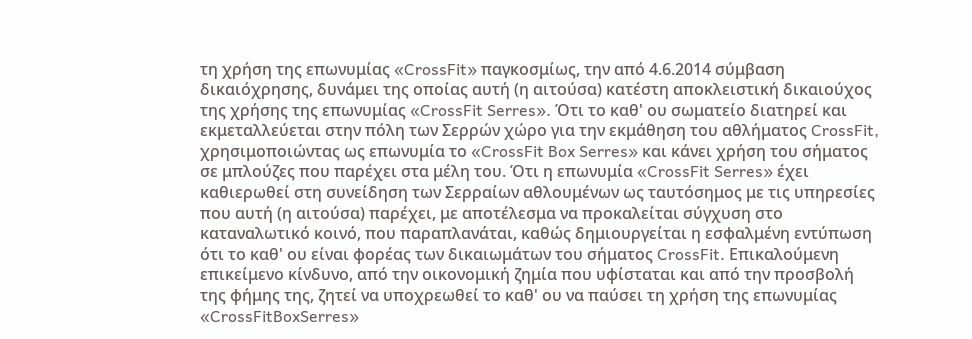τη χρήση της επωνυμίας «CrossFit» παγκοσμίως, την από 4.6.2014 σύμβαση δικαιόχρησης, δυνάμει της οποίας αυτή (η αιτούσα) κατέστη αποκλειστική δικαιούχος της χρήσης της επωνυμίας «CrossFit Serres». Ότι το καθ' ου σωματείο διατηρεί και εκμεταλλεύεται στην πόλη των Σερρών χώρο για την εκμάθηση του αθλήματος CrossFit, χρησιμοποιώντας ως επωνυμία το «CrossFit Box Serres» και κάνει χρήση του σήματος σε μπλούζες που παρέχει στα μέλη του. Ότι η επωνυμία «CrossFit Serres» έχει καθιερωθεί στη συνείδηση των Σερραίων αθλουμένων ως ταυτόσημος με τις υπηρεσίες που αυτή (η αιτούσα) παρέχει, με αποτέλεσμα να προκαλείται σύγχυση στο καταναλωτικό κοινό, που παραπλανάται, καθώς δημιουργείται η εσφαλμένη εντύπωση ότι το καθ' ου είναι φορέας των δικαιωμάτων του σήματος CrossFit. Επικαλούμενη επικείμενο κίνδυνο, από την οικονομική ζημία που υφίσταται και από την προσβολή της φήμης της, ζητεί να υποχρεωθεί το καθ' ου να παύσει τη χρήση της επωνυμίας «CrossFitBoxSerres»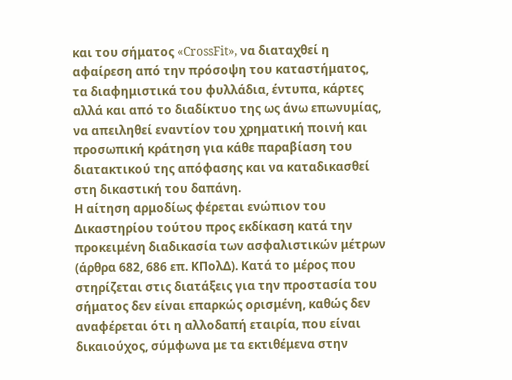και του σήματος «CrossFit», να διαταχθεί η αφαίρεση από την πρόσοψη του καταστήματος, τα διαφημιστικά του φυλλάδια, έντυπα, κάρτες αλλά και από το διαδίκτυο της ως άνω επωνυμίας, να απειληθεί εναντίον του χρηματική ποινή και προσωπική κράτηση για κάθε παραβίαση του διατακτικού της απόφασης και να καταδικασθεί στη δικαστική του δαπάνη.
Η αίτηση αρμοδίως φέρεται ενώπιον του Δικαστηρίου τούτου προς εκδίκαση κατά την προκειμένη διαδικασία των ασφαλιστικών μέτρων (άρθρα 682, 686 επ. ΚΠολΔ). Κατά το μέρος που στηρίζεται στις διατάξεις για την προστασία του σήματος δεν είναι επαρκώς ορισμένη, καθώς δεν αναφέρεται ότι η αλλοδαπή εταιρία, που είναι δικαιούχος, σύμφωνα με τα εκτιθέμενα στην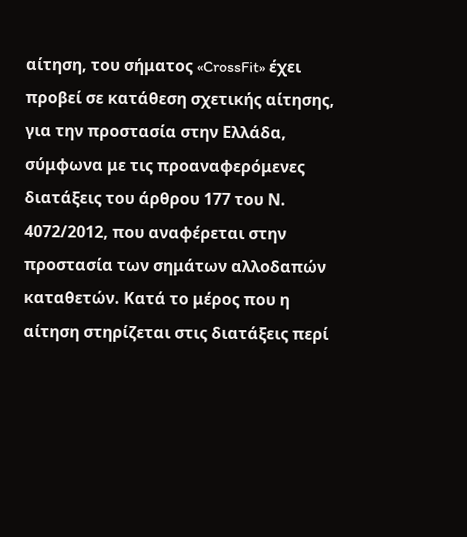αίτηση, του σήματος «CrossFit» έχει προβεί σε κατάθεση σχετικής αίτησης, για την προστασία στην Ελλάδα, σύμφωνα με τις προαναφερόμενες διατάξεις του άρθρου 177 του Ν. 4072/2012, που αναφέρεται στην προστασία των σημάτων αλλοδαπών καταθετών. Κατά το μέρος που η αίτηση στηρίζεται στις διατάξεις περί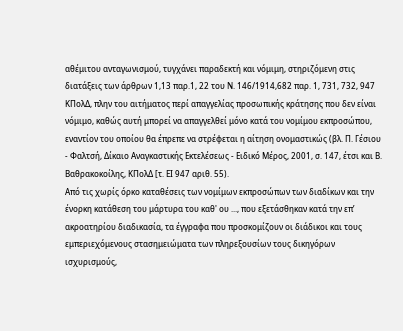αθέμιτου ανταγωνισμού, τυγχάνει παραδεκτή και νόμιμη, στηριζόμενη στις διατάξεις των άρθρων 1,13 παρ.1, 22 του Ν. 146/1914,682 παρ. 1, 731, 732, 947 ΚΠολΔ, πλην του αιτήματος περί απαγγελίας προσωπικής κράτησης που δεν είναι νόμιμο, καθώς αυτή μπορεί να απαγγελθεί μόνο κατά του νομίμου εκπροσώπου, εναντίον του οποίου θα έπρεπε να στρέφεται η αίτηση ονομαστικώς (βλ. Π. Γέσιου - Φαλτσή, Δίκαιο Αναγκαστικής Εκτελέσεως - Ειδικό Μέρος, 2001, σ. 147, έτσι και Β. Βαθρακοκοίλης, ΚΠολΔ [τ. ΕΙ 947 αριθ. 55).
Από τις χωρίς όρκο καταθέσεις των νομίμων εκπροσώπων των διαδίκων και την ένορκη κατάθεση του μάρτυρα του καθ' ου ..., που εξετάσθηκαν κατά την επ’ ακροατηρίου διαδικασία, τα έγγραφα που προσκομίζουν οι διάδικοι και τους εμπεριεχόμενους στασημειώματα των πληρεξουσίων τους δικηγόρων ισχυρισμούς,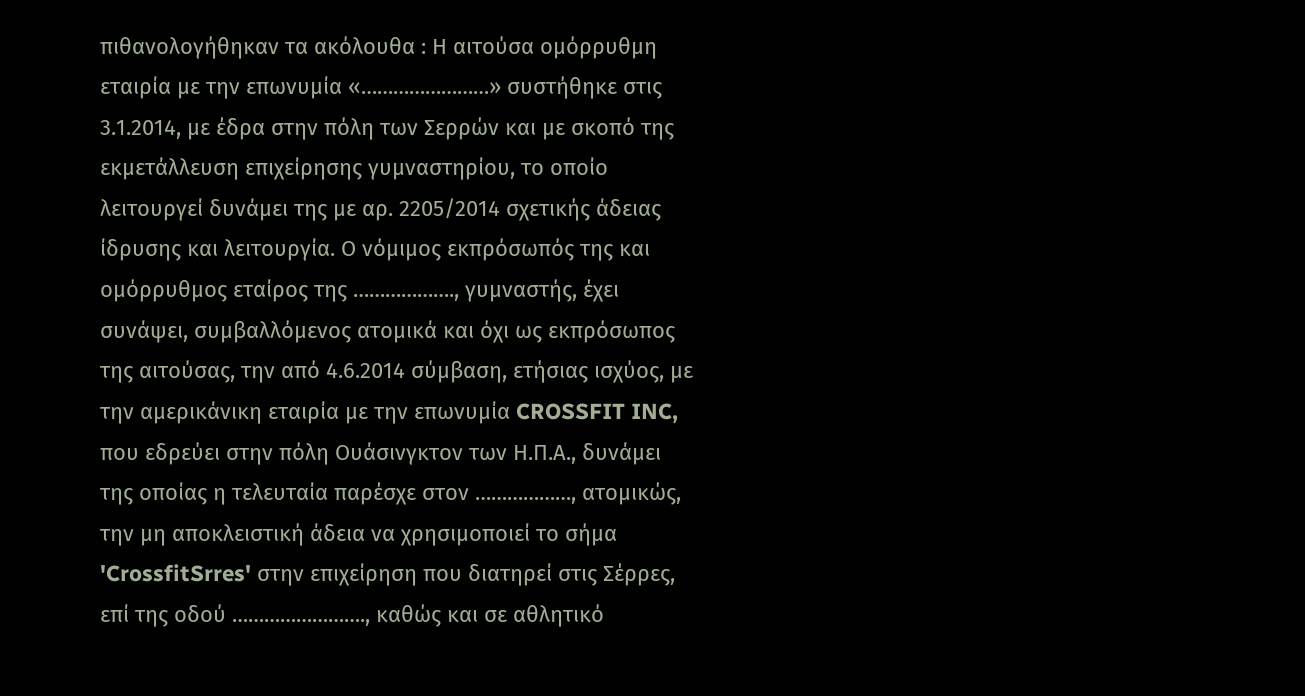πιθανολογήθηκαν τα ακόλουθα : Η αιτούσα ομόρρυθμη εταιρία με την επωνυμία «……………………» συστήθηκε στις 3.1.2014, με έδρα στην πόλη των Σερρών και με σκοπό της εκμετάλλευση επιχείρησης γυμναστηρίου, το οποίο λειτουργεί δυνάμει της με αρ. 2205/2014 σχετικής άδειας ίδρυσης και λειτουργία. Ο νόμιμος εκπρόσωπός της και ομόρρυθμος εταίρος της ………………., γυμναστής, έχει συνάψει, συμβαλλόμενος ατομικά και όχι ως εκπρόσωπος της αιτούσας, την από 4.6.2014 σύμβαση, ετήσιας ισχύος, με την αμερικάνικη εταιρία με την επωνυμία CROSSFIT INC, που εδρεύει στην πόλη Ουάσινγκτον των Η.Π.Α., δυνάμει της οποίας η τελευταία παρέσχε στον ………………, ατομικώς, την μη αποκλειστική άδεια να χρησιμοποιεί το σήμα 'CrossfitSrres' στην επιχείρηση που διατηρεί στις Σέρρες, επί της οδού ……………………., καθώς και σε αθλητικό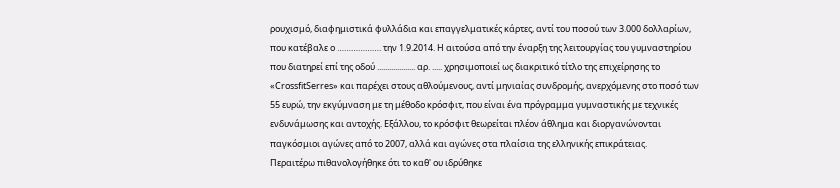ρουχισμό, διαφημιστικά φυλλάδια και επαγγελματικές κάρτες, αντί του ποσού των 3.000 δολλαρίων, που κατέβαλε ο ………………. την 1.9.2014. Η αιτούσα από την έναρξη της λειτουργίας του γυμναστηρίου που διατηρεί επί της οδού ................... αρ. ..... χρησιμοποιεί ως διακριτικό τίτλο της επιχείρησης το «CrossfitSerres» και παρέχει στους αθλούμενους, αντί μηνιαίας συνδρομής, ανερχόμενης στο ποσό των 55 ευρώ, την εκγύμναση με τη μέθοδο κρόσφιτ, που είναι ένα πρόγραμμα γυμναστικής με τεχνικές ενδυνάμωσης και αντοχής. Εξάλλου, το κρόσφιτ θεωρείται πλέον άθλημα και διοργανώνονται παγκόσμιοι αγώνες από το 2007, αλλά και αγώνες στα πλαίσια της ελληνικής επικράτειας.
Περαιτέρω πιθανολογήθηκε ότι το καθ' ου ιδρύθηκε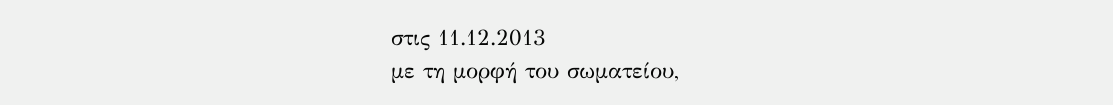στις 11.12.2013
με τη μορφή του σωματείου,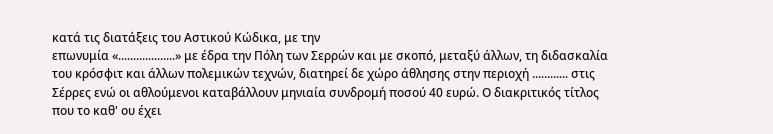κατά τις διατάξεις του Αστικού Κώδικα, με την
επωνυμία «...................» με έδρα την Πόλη των Σερρών και με σκοπό, μεταξύ άλλων, τη διδασκαλία του κρόσφιτ και άλλων πολεμικών τεχνών, διατηρεί δε χώρο άθλησης στην περιοχή ............ στις Σέρρες ενώ οι αθλούμενοι καταβάλλουν μηνιαία συνδρομή ποσού 40 ευρώ. Ο διακριτικός τίτλος που το καθ' ου έχει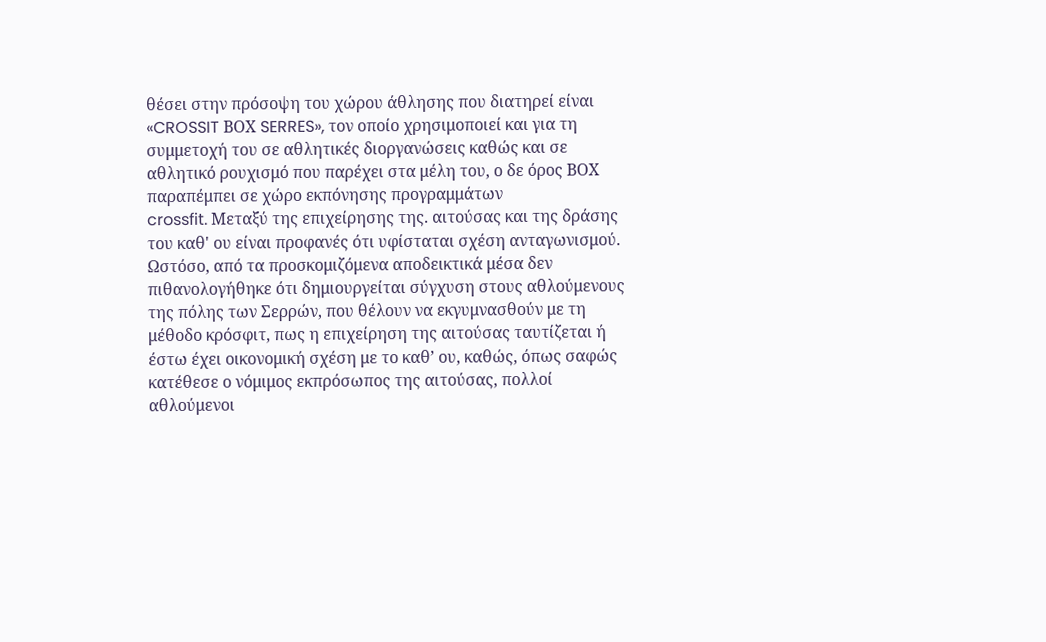θέσει στην πρόσοψη του χώρου άθλησης που διατηρεί είναι «CROSSIT ΒΟΧ SERRES», τον οποίο χρησιμοποιεί και για τη συμμετοχή του σε αθλητικές διοργανώσεις καθώς και σε αθλητικό ρουχισμό που παρέχει στα μέλη του, ο δε όρος ΒΟΧ παραπέμπει σε χώρο εκπόνησης προγραμμάτων
crossfit. Μεταξύ της επιχείρησης της. αιτούσας και της δράσης του καθ' ου είναι προφανές ότι υφίσταται σχέση ανταγωνισμού. Ωστόσο, από τα προσκομιζόμενα αποδεικτικά μέσα δεν πιθανολογήθηκε ότι δημιουργείται σύγχυση στους αθλούμενους της πόλης των Σερρών, που θέλουν να εκγυμνασθούν με τη μέθοδο κρόσφιτ, πως η επιχείρηση της αιτούσας ταυτίζεται ή έστω έχει οικονομική σχέση με το καθ’ ου, καθώς, όπως σαφώς κατέθεσε ο νόμιμος εκπρόσωπος της αιτούσας, πολλοί αθλούμενοι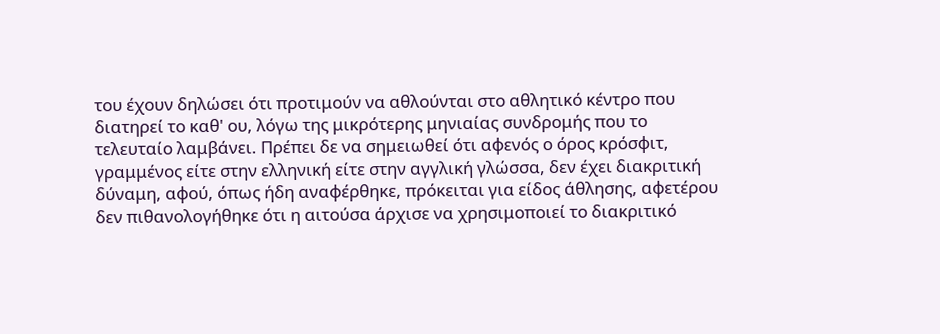του έχουν δηλώσει ότι προτιμούν να αθλούνται στο αθλητικό κέντρο που διατηρεί το καθ' ου, λόγω της μικρότερης μηνιαίας συνδρομής που το τελευταίο λαμβάνει. Πρέπει δε να σημειωθεί ότι αφενός ο όρος κρόσφιτ, γραμμένος είτε στην ελληνική είτε στην αγγλική γλώσσα, δεν έχει διακριτική δύναμη, αφού, όπως ήδη αναφέρθηκε, πρόκειται για είδος άθλησης, αφετέρου δεν πιθανολογήθηκε ότι η αιτούσα άρχισε να χρησιμοποιεί το διακριτικό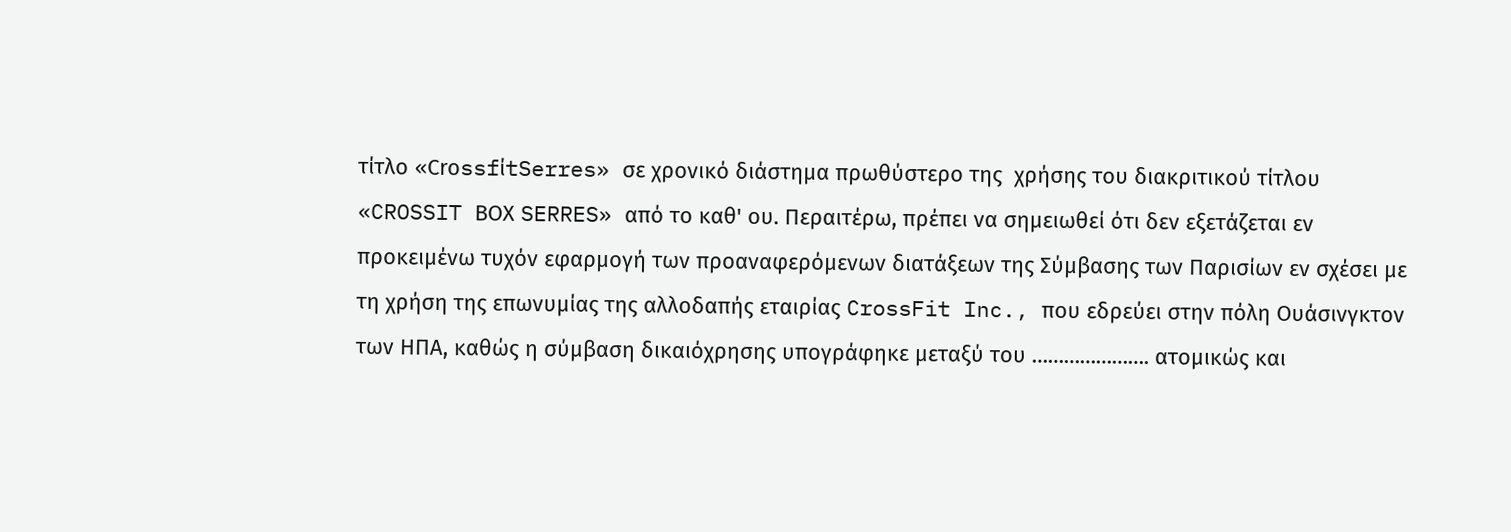τίτλο «CrοssfίtSerres» σε χρονικό διάστημα πρωθύστερο της  χρήσης του διακριτικού τίτλου «CROSSIT ΒΟΧ SERRES» από το καθ' ου. Περαιτέρω, πρέπει να σημειωθεί ότι δεν εξετάζεται εν προκειμένω τυχόν εφαρμογή των προαναφερόμενων διατάξεων της Σύμβασης των Παρισίων εν σχέσει με τη χρήση της επωνυμίας της αλλοδαπής εταιρίας CrossFit Inc., που εδρεύει στην πόλη Ουάσινγκτον των ΗΠΑ, καθώς η σύμβαση δικαιόχρησης υπογράφηκε μεταξύ του …………………. ατομικώς και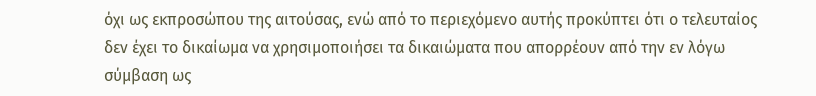όχι ως εκπροσώπου της αιτούσας, ενώ από το περιεχόμενο αυτής προκύπτει ότι ο τελευταίος δεν έχει το δικαίωμα να χρησιμοποιήσει τα δικαιώματα που απορρέουν από την εν λόγω σύμβαση ως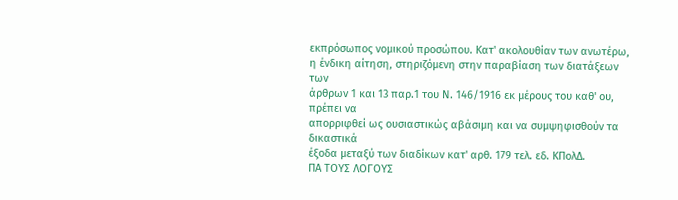εκπρόσωπος νομικού προσώπου. Κατ' ακολουθίαν των ανωτέρω, η ένδικη αίτηση, στηριζόμενη στην παραβίαση των διατάξεων των
άρθρων 1 και 13 παρ.1 του Ν. 146/1916 εκ μέρους του καθ' ου, πρέπει να
απορριφθεί ως ουσιαστικώς αβάσιμη και να συμψηφισθούν τα δικαστικά
έξοδα μεταξύ των διαδίκων κατ' αρθ. 179 τελ. εδ. ΚΠολΔ.
ΠΑ ΤΟΥΣ ΛΟΓΟΥΣ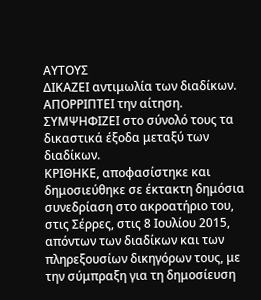ΑΥΤΟΥΣ
ΔIΚΑΖΕI αντιμωλία των διαδίκων.
ΑΠΟΡΡΙΠΤΕΙ την αίτηση.
ΣΥΜΨΗΦΙΖΕΙ στο σύνολό τους τα δικαστικά έξοδα μεταξύ των διαδίκων.
ΚΡΙΘΗΚΕ, αποφασίστηκε και δημοσιεύθηκε σε έκτακτη δημόσια συνεδρίαση στο ακροατήριο του, στις Σέρρες, στις 8 Ιουλίου 2015, απόντων των διαδίκων και των πληρεξουσίων δικηγόρων τους, με την σύμπραξη για τη δημοσίευση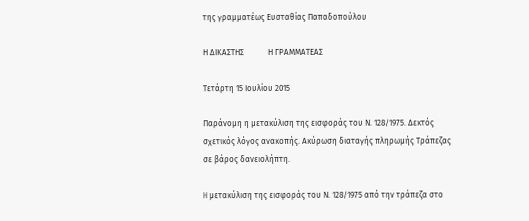της γραμματέως Ευσταθίας Παπαδοπούλου

Η ΔΙΚΑΣΤΗΣ            Η ΓΡΑΜΜΑΤΕΑΣ

Τετάρτη 15 Ιουλίου 2015

Παράνομη η μετακύλιση της εισφοράς του Ν. 128/1975. Δεκτός σχετικός λόγος ανακοπής. Ακύρωση διαταγής πληρωμής Τράπεζας σε βάρος δανειολήπτη.

H μετακύλιση της εισφοράς του Ν. 128/1975 από την τράπεζα στο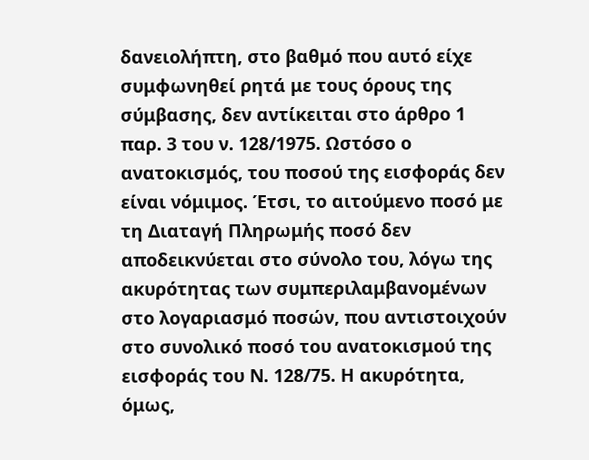δανειολήπτη, στο βαθμό που αυτό είχε συμφωνηθεί ρητά με τους όρους της σύμβασης, δεν αντίκειται στο άρθρο 1 παρ. 3 του ν. 128/1975. Ωστόσο ο ανατοκισμός, του ποσού της εισφοράς δεν είναι νόμιμος. Έτσι, το αιτούμενο ποσό με τη Διαταγή Πληρωμής ποσό δεν αποδεικνύεται στο σύνολο του, λόγω της ακυρότητας των συμπεριλαμβανομένων στο λογαριασμό ποσών, που αντιστοιχούν στο συνολικό ποσό του ανατοκισμού της εισφοράς του Ν. 128/75. Η ακυρότητα, όμως,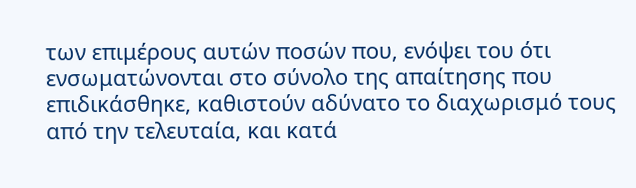των επιμέρους αυτών ποσών που, ενόψει του ότι ενσωματώνονται στο σύνολο της απαίτησης που επιδικάσθηκε, καθιστούν αδύνατο το διαχωρισμό τους από την τελευταία, και κατά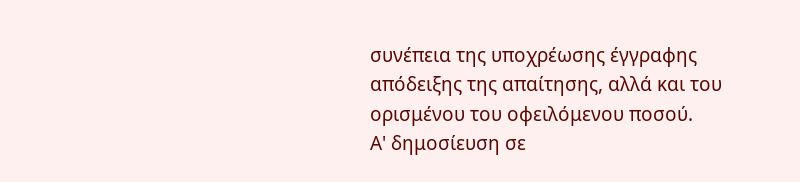συνέπεια της υποχρέωσης έγγραφης απόδειξης της απαίτησης, αλλά και του ορισμένου του οφειλόμενου ποσού.
Α' δημοσίευση σε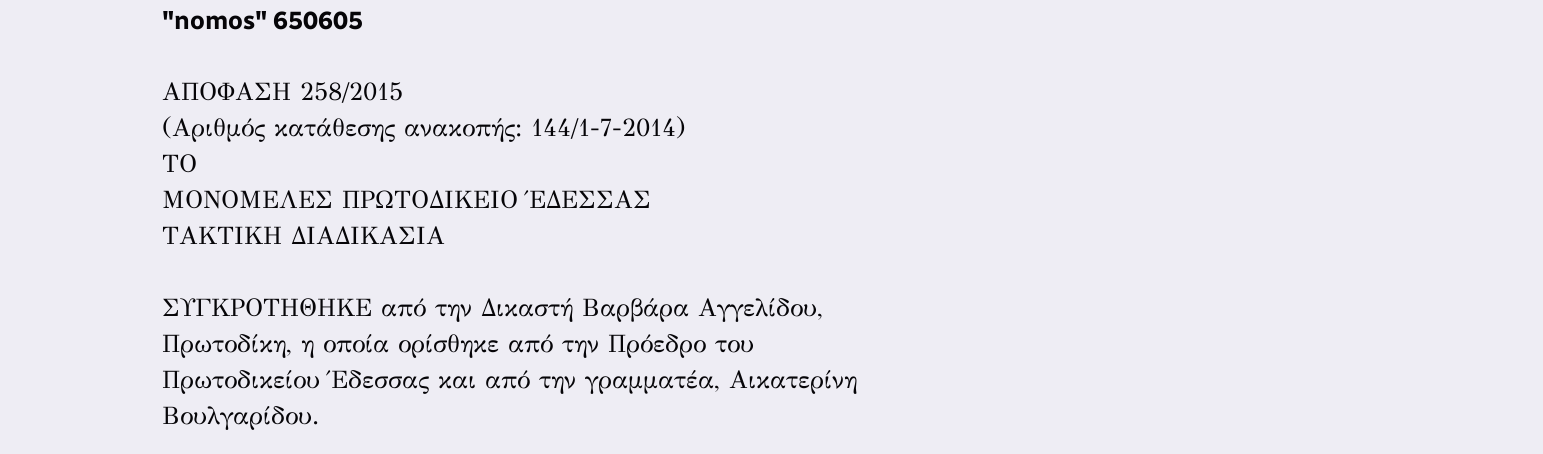"nomos" 650605

ΑΠΟΦΑΣΗ 258/2015
(Αριθμός κατάθεσης ανακοπής: 144/1-7-2014)
ΤΟ
ΜΟΝΟΜΕΛΕΣ ΠΡΩΤΟΔΙΚΕΙΟ ΈΔΕΣΣΑΣ
ΤΑΚΤΙΚΗ ΔΙΑΔΙΚΑΣΙΑ

ΣΥΓΚΡΟΤΗΘΗΚΕ από την Δικαστή Βαρβάρα Αγγελίδου, Πρωτοδίκη, η οποία ορίσθηκε από την Πρόεδρο του Πρωτοδικείου Έδεσσας και από την γραμματέα, Αικατερίνη Βουλγαρίδου.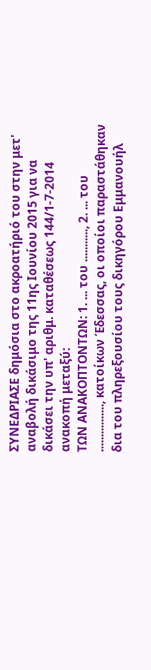ΣΥΝΕΔΡΙΑΣΕ δημόσια στο ακροατήριό του στην μετ' αναβολή δικάσιμο της 11ης Ιουνίου 2015 για να δικάσει την υπ' αριθμ. καταθέσεως 144/1-7-2014 ανακοπή μεταξύ:
ΤΩΝ ΑΝΑΚΟΠΤΟΝΤΩΝ: 1. ... του ..........., 2. ... του ................, κατοίκων Έδεσσας, οι οποίοι παραστάθηκαν δια του πληρεξουσίου τους δικηγόρου Εμμανουήλ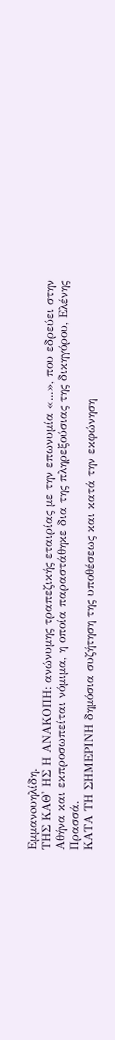Eμμανoυηλίδη.
ΤΗΣ ΚΑΘ' ΗΣ Η ΑΝΑΚΟΠΗ: ανώνυμης τραπεζικής εταιρίας με την επωνυμία «...», που εδρεύει στην Αθήνα και εκπροσωπείται νόμιμα, η οποία παραστάθηκε δια της πληρεξούσιας της δικηγόρου, Ελένης Πρασσά.
ΚΑΤΑ ΤΗ ΣΗΜΕΡΙΝΗ δημόσια συζήτηση της υποθέσεως και κατά την εκφώνηση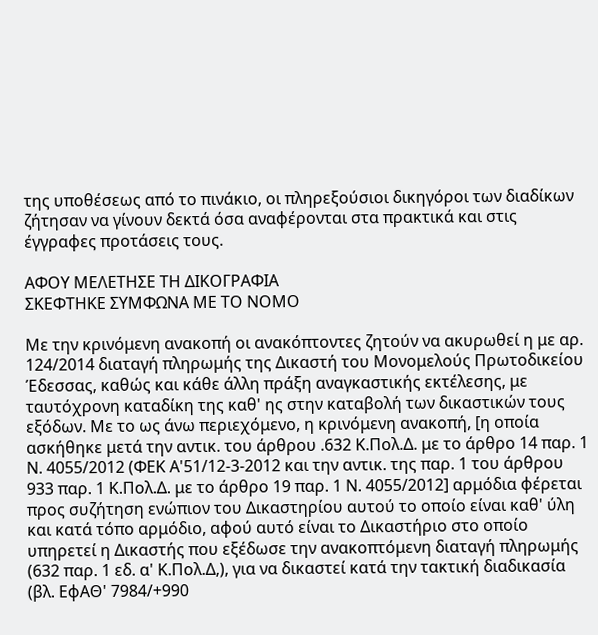της υποθέσεως από το πινάκιο, οι πληρεξούσιοι δικηγόροι των διαδίκων ζήτησαν να γίνουν δεκτά όσα αναφέρονται στα πρακτικά και στις έγγραφες προτάσεις τους.

ΑΦΟΥ ΜΕΛΕΤΗΣΕ ΤΗ ΔΙΚΟΓΡΑΦΙΑ
ΣΚΕΦΤΗΚΕ ΣΥΜΦΩΝΑ ΜΕ ΤΟ ΝΟΜΟ

Με την κρινόμενη ανακοπή οι ανακόπτοντες ζητούν να ακυρωθεί η με αρ. 124/2014 διαταγή πληρωμής της Δικαστή του Μονομελούς Πρωτοδικείου Έδεσσας, καθώς και κάθε άλλη πράξη αναγκαστικής εκτέλεσης, με ταυτόχρονη καταδίκη της καθ' ης στην καταβολή των δικαστικών τους εξόδων. Με το ως άνω περιεχόμενο, η κρινόμενη ανακοπή, [η οποία ασκήθηκε μετά την αντικ. του άρθρου .632 Κ.Πολ.Δ. με το άρθρο 14 παρ. 1 Ν. 4055/2012 (ΦΕΚ Α'51/12-3-2012 και την αντικ. της παρ. 1 του άρθρου 933 παρ. 1 Κ.Πολ.Δ. με το άρθρο 19 παρ. 1 Ν. 4055/2012] αρμόδια φέρεται προς συζήτηση ενώπιον του Δικαστηρίου αυτού το οποίο είναι καθ' ύλη και κατά τόπο αρμόδιο, αφού αυτό είναι το Δικαστήριο στο οποίο υπηρετεί η Δικαστής που εξέδωσε την ανακοπτόμενη διαταγή πληρωμής (632 παρ. 1 εδ. α' Κ.Πολ.Δ,), για να δικαστεί κατά την τακτική διαδικασία (βλ. ΕφΑΘ' 7984/+990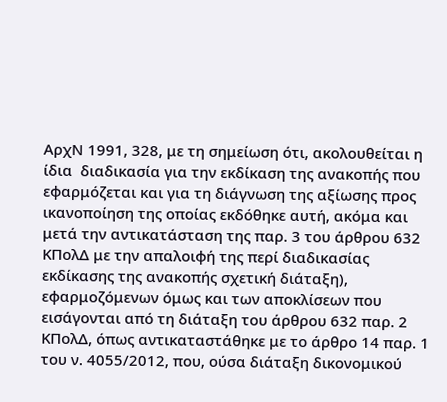ΑρχΝ 1991, 328, με τη σημείωση ότι, ακολουθείται η ίδια  διαδικασία για την εκδίκαση της ανακοπής που εφαρμόζεται και για τη διάγνωση της αξίωσης προς ικανοποίηση της οποίας εκδόθηκε αυτή, ακόμα και μετά την αντικατάσταση της παρ. 3 του άρθρου 632 ΚΠολΔ με την απαλοιφή της περί διαδικασίας εκδίκασης της ανακοπής σχετική διάταξη), εφαρμοζόμενων όμως και των αποκλίσεων που εισάγονται από τη διάταξη του άρθρου 632 παρ. 2 ΚΠολΔ, όπως αντικαταστάθηκε με το άρθρο 14 παρ. 1 του ν. 4055/2012, που, ούσα διάταξη δικονομικού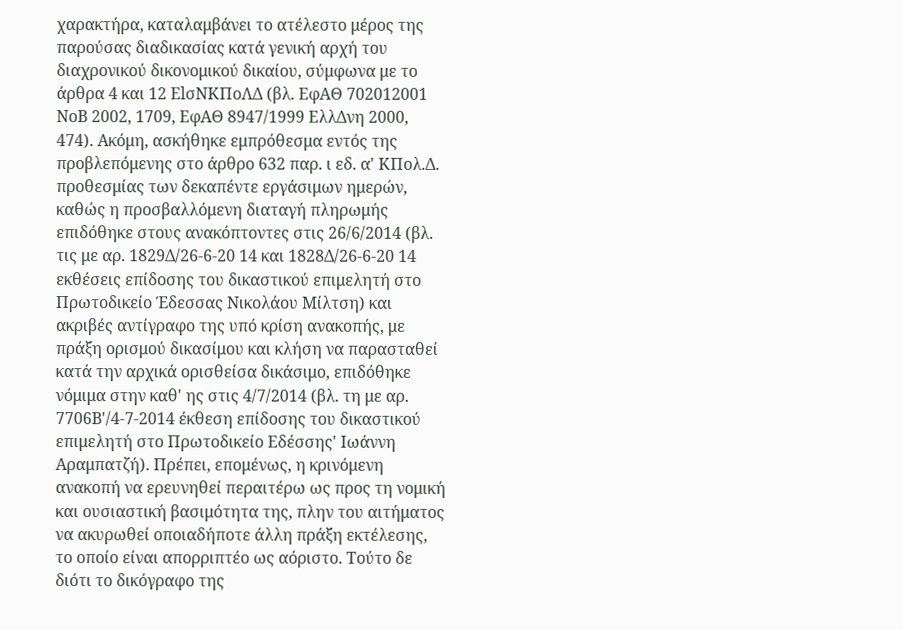χαρακτήρα, καταλαμβάνει το ατέλεστο μέρος της παρούσας διαδικασίας κατά γενική αρχή του διαχρονικού δικονομικού δικαίου, σύμφωνα με το άρθρα 4 και 12 ΕlσΝΚΠοΛΔ (βλ. ΕφΑΘ 702012001 ΝοΒ 2002, 1709, ΕφΑΘ 8947/1999 ΕλλΔνη 2000, 474). Ακόμη, ασκήθηκε εμπρόθεσμα εντός της προβλεπόμενης στο άρθρο 632 παρ. ι εδ. α' ΚΠολ.Δ. προθεσμίας των δεκαπέντε εργάσιμων ημερών, καθώς η προσβαλλόμενη διαταγή πληρωμής επιδόθηκε στους ανακόπτοντες στις 26/6/2014 (βλ. τις με αρ. 1829Δ/26-6-20 14 και 1828Δ/26-6-20 14 εκθέσεις επίδοσης του δικαστικού επιμελητή στο Πρωτοδικείο Έδεσσας Νικολάου Μίλτση) και ακριβές αντίγραφο της υπό κρίση ανακοπής, με πράξη ορισμού δικασίμου και κλήση να παρασταθεί κατά την αρχικά ορισθείσα δικάσιμο, επιδόθηκε νόμιμα στην καθ' ης στις 4/7/2014 (βλ. τη με αρ. 7706Β'/4-7-2014 έκθεση επίδοσης του δικαστικού επιμελητή στο Πρωτοδικείο Εδέσσης' Ιωάννη Αραμπατζή). Πρέπει, επομένως, η κρινόμενη ανακοπή να ερευνηθεί περαιτέρω ως προς τη νομική και ουσιαστική βασιμότητα της, πλην του αιτήματος να ακυρωθεί οποιαδήποτε άλλη πράξη εκτέλεσης, το οποίο είναι απορριπτέο ως αόριστο. Τούτο δε διότι το δικόγραφο της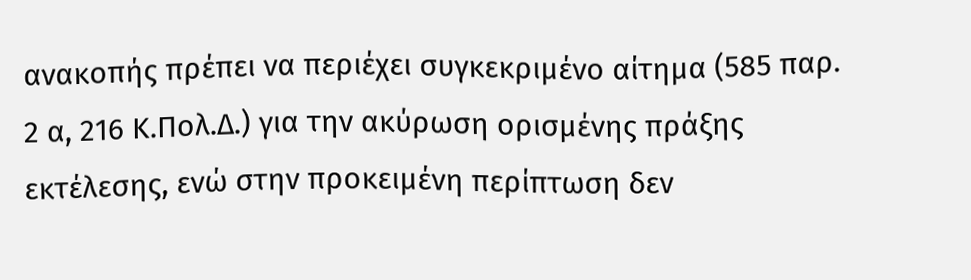ανακοπής πρέπει να περιέχει συγκεκριμένο αίτημα (585 παρ. 2 α, 216 Κ.Πολ.Δ.) για την ακύρωση ορισμένης πράξης εκτέλεσης, ενώ στην προκειμένη περίπτωση δεν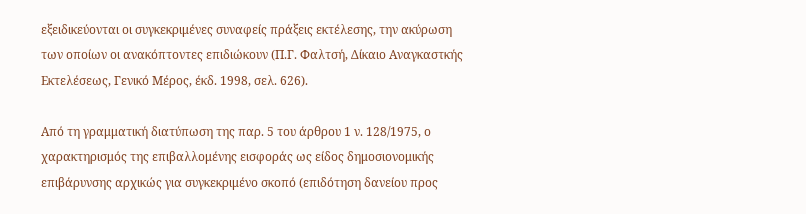εξειδικεύονται οι συγκεκριμένες συναφείς πράξεις εκτέλεσης, την ακύρωση των οποίων οι ανακόπτοντες επιδιώκουν (Π.Γ. Φαλτσή, Δίκαιο Αναγκαστκής Εκτελέσεως, Γενικό Μέρος, έκδ. 1998, σελ. 626).

Από τη γραμματική διατύπωση της παρ. 5 του άρθρου 1 ν. 128/1975, ο χαρακτηρισμός της επιβαλλομένης εισφοράς ως είδος δημοσιονομικής επιβάρυνσης αρχικώς για συγκεκριμένο σκοπό (επιδότηση δανείου προς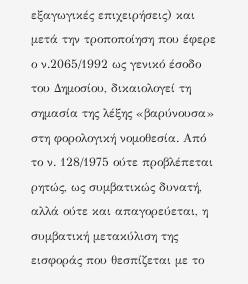εξαγωγικές επιχειρήσεις) και μετά την τροποποίηση που έφερε ο ν.2065/1992 ως γενικό έσοδο του Δημοσίου, δικαιολογεί τη σημασία της λέξης «βαρύνουσα» στη φορολογική νομοθεσία. Από το ν. 128/1975 ούτε προβλέπεται ρητώς, ως συμβατικώς δυνατή, αλλά ούτε και απαγορεύεται, η συμβατική μετακύλιση της εισφοράς που θεσπίζεται με το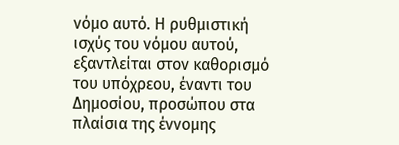νόμο αυτό. Η ρυθμιστική ισχύς του νόμου αυτού, εξαντλείται στον καθορισμό του υπόχρεου, έναντι του Δημοσίου, προσώπου στα πλαίσια της έννομης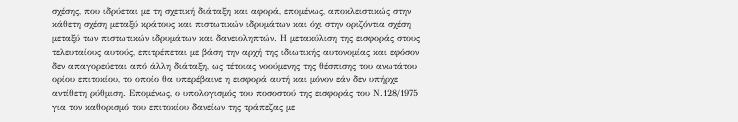σχέσης, που ιδρύεται με τη σχετική διάταξη και αφορά, επομένως, αποκλειστικώς στην κάθετη σχέση μεταξύ κράτους και πιστωτικών ιδρυμάτων και όχι στην οριζόντια σχέση μεταξύ των πιστωτικών ιδρυμάτων και δανειοληπτών. Η μετακύλιση της εισφοράς στους τελευταίους αυτούς, επιτρέπεται με βάση την αρχή της ιδιωτικής αυτονομίας και εφόσον δεν απαγορεύεται από άλλη διάταξη, ως τέτοιας νοούμενης της θέσπισης του ανωτάτου ορίου επιτοκίου, το οποίο θα υπερέβαινε η εισφορά αυτή και μόνον εάν δεν υπήρχε αντίθετη ρύθμιση. Επομένως, ο υπολογισμός του ποσοστού της εισφοράς του Ν.128/1975 για τον καθορισμό του επιτοκίου δανείων της τράπεζας με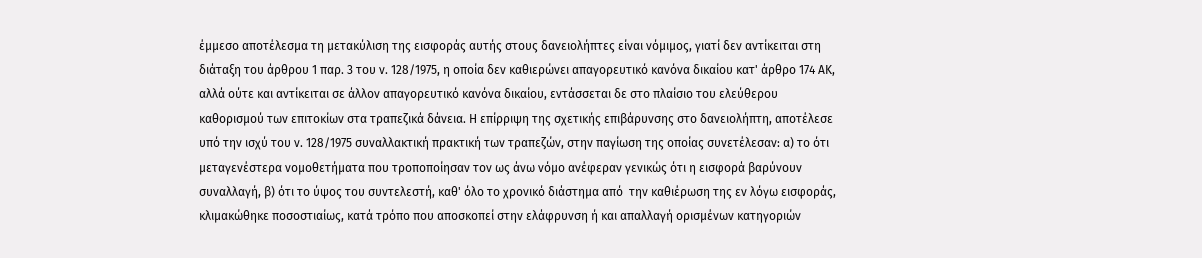έμμεσο αποτέλεσμα τη μετακύλιση της εισφοράς αυτής στους δανειολήπτες είναι νόμιμος, γιατί δεν αντίκειται στη διάταξη του άρθρου 1 παρ. 3 του ν. 128/1975, η οποία δεν καθιερώνει απαγορευτικό κανόνα δικαίου κατ' άρθρο 174 ΑΚ, αλλά ούτε και αντίκειται σε άλλον απαγορευτικό κανόνα δικαίου, εντάσσεται δε στο πλαίσιο του ελεύθερου καθορισμού των επιτοκίων στα τραπεζικά δάνεια. Η επίρριψη της σχετικής επιβάρυνσης στο δανειολήπτη, αποτέλεσε υπό την ισχύ του ν. 128/1975 συναλλακτική πρακτική των τραπεζών, στην παγίωση της οποίας συνετέλεσαν: α) το ότι μεταγενέστερα νομοθετήματα που τροποποίησαν τον ως άνω νόμο ανέφεραν γενικώς ότι η εισφορά βαρύνουν συναλλαγή, β) ότι το ύψος του συντελεστή, καθ' όλο το χρονικό διάστημα από  την καθιέρωση της εν λόγω εισφοράς, κλιμακώθηκε ποσοστιαίως, κατά τρόπο που αποσκοπεί στην ελάφρυνση ή και απαλλαγή ορισμένων κατηγοριών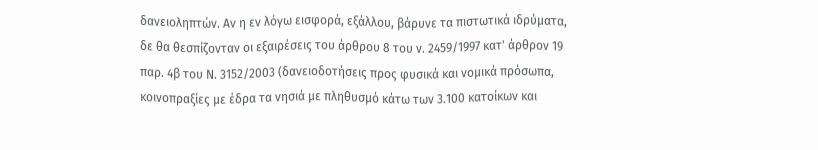δανειοληπτών. Αν η εν λόγω εισφορά, εξάλλου, βάρυνε τα πιστωτικά ιδρύματα, δε θα θεσπίζονταν οι εξαιρέσεις του άρθρου 8 του ν. 2459/1997 κατ' άρθρον 19 παρ. 4β του Ν. 3152/2003 (δανειοδοτήσεις προς φυσικά και νομικά πρόσωπα, κοινοπραξίες με έδρα τα νησιά με πληθυσμό κάτω των 3.100 κατοίκων και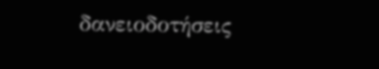δανειοδοτήσεις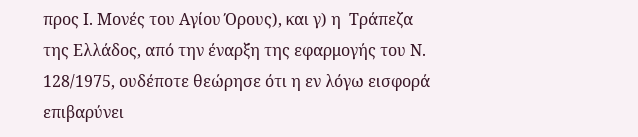προς Ι. Μονές του Αγίου Όρους), και γ) η  Τράπεζα της Ελλάδος, από την έναρξη της εφαρμογής του Ν. 128/1975, ουδέποτε θεώρησε ότι η εν λόγω εισφορά επιβαρύνει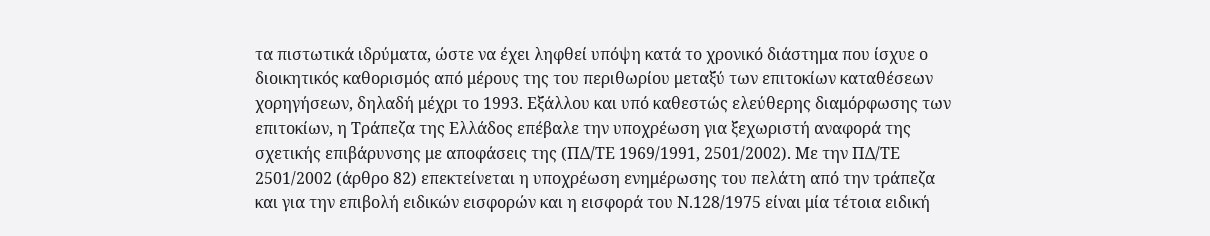τα πιστωτικά ιδρύματα, ώστε να έχει ληφθεί υπόψη κατά το χρονικό διάστημα που ίσχυε ο διοικητικός καθορισμός από μέρους της του περιθωρίου μεταξύ των επιτοκίων καταθέσεων χορηγήσεων, δηλαδή μέχρι το 1993. Εξάλλου και υπό καθεστώς ελεύθερης διαμόρφωσης των επιτοκίων, η Τράπεζα της Ελλάδος επέβαλε την υποχρέωση για ξεχωριστή αναφορά της σχετικής επιβάρυνσης με αποφάσεις της (ΠΔ/ΤΕ 1969/1991, 2501/2002). Με την ΠΔ/ΤΕ 2501/2002 (άρθρο 82) επεκτείνεται η υποχρέωση ενημέρωσης του πελάτη από την τράπεζα και για την επιβολή ειδικών εισφορών και η εισφορά του Ν.128/1975 είναι μία τέτοια ειδική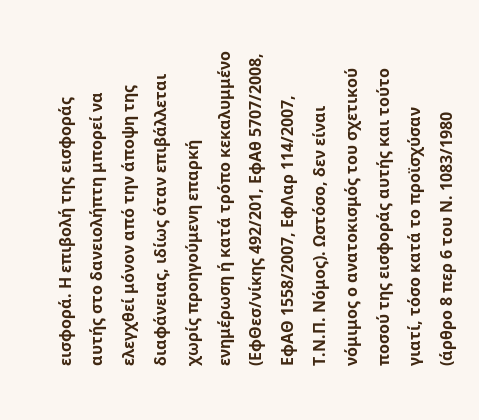εισφορά. Η επιβολή της εισφοράς αυτής στο δανειολήπτη μπορεί να ελεγχθεί μόνον από την άποψη της διαφάνειας, ιδίως όταν επιβάλλεται χωρίς προηγούμενη επαρκή ενημέρωση ή κατά τρόπο κεκαλυμμένο (ΕφΘεσ/νίκης 492/201, ΕφΑθ 5707/2008, ΕφΑΘ 1558/2007, ΕφΛαρ 114/2007, Τ.Ν.Π. Νόμος). Ωστόσο, δεν είναι νόμιμος ο ανατοκισμός του σχετικού ποσού της εισφοράς αυτής και τούτο γιατί, τόσο κατά το προϊσχύσαν (άρθρο 8 περ 6 του Ν. 1083/1980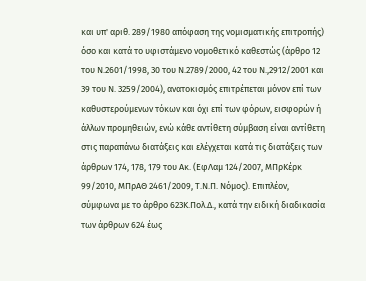και υπ' αριθ. 289/1980 απόφαση της νομισματικής επιτροπής) όσο και κατά το υφιστάμενο νομοθετικό καθεστώς (άρθρο 12 του Ν.2601/1998, 30 του Ν.2789/2000, 42 του Ν.,2912/2001 και 39 του Ν. 3259/2004), ανατοκισμός επιτρέπεται μόνον επί των καθυστερούμενων τόκων και όχι επί των φόρων, εισφορών ή άλλων προμηθειών, ενώ κάθε αντίθετη σύμβαση είναι αντίθετη στις παραπάνω διατάξεις και ελέγχεται κατά τις διατάξεις των άρθρων 174, 178, 179 του Ακ. (ΕφΛαμ 124/2007, ΜΠρΚέρκ 99/2010, ΜΠρΑΘ 2461/2009, Τ.Ν.Π. Νόμος). Επιπλέον, σύμφωνα με το άρθρο 623Κ.Πολ.Δ., κατά την ειδική διαδικασία των άρθρων 624 έως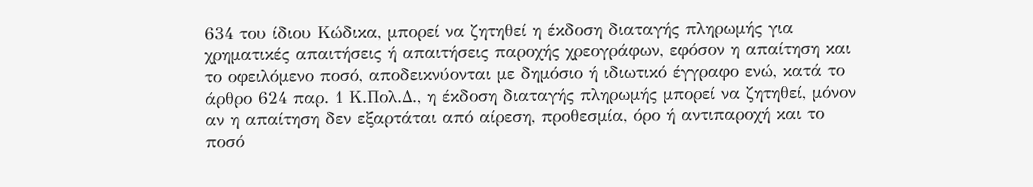634 του ίδιου Κώδικα, μπορεί να ζητηθεί η έκδοση διαταγής πληρωμής για χρηματικές απαιτήσεις ή απαιτήσεις παροχής χρεογράφων, εφόσον η απαίτηση και το οφειλόμενο ποσό, αποδεικνύονται με δημόσιο ή ιδιωτικό έγγραφο ενώ, κατά το άρθρο 624 παρ. 1 Κ.Πολ.Δ., η έκδοση διαταγής πληρωμής μπορεί να ζητηθεί, μόνον αν η απαίτηση δεν εξαρτάται από αίρεση, προθεσμία, όρο ή αντιπαροχή και το ποσό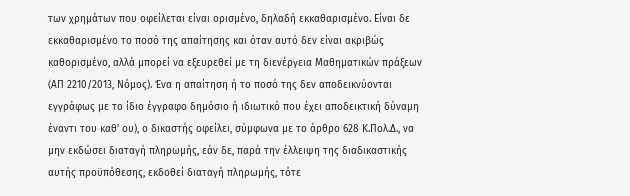των χρημάτων που οφείλεται είναι ορισμένο, δηλαδή εκκαθαρισμένο. Είναι δε εκκαθαρισμένο το ποσό της απαίτησης και όταν αυτό δεν είναι ακριβώς καθορισμένο, αλλά μπορεί να εξευρεθεί με τη διενέργεια Μαθηματικών πράξεων (ΑΠ 2210/2013, Νόμος). Ένα η απαίτηση ή το ποσό της δεν αποδεικνύονται εγγράφως με το ίδιο έγγραφο δημόσιο ή ιδιωτικό που έχει αποδεικτική δύναμη έναντι του καθ' ου), ο δικαστής οφείλει, σύμφωνα με το άρθρο 628 Κ.Πολ.Δ., να μην εκδώσει διαταγή πληρωμής, εάν δε, παρά την έλλειψη της διαδικαστικής αυτής προϋπόθεσης, εκδοθεί διαταγή πληρωμής, τότε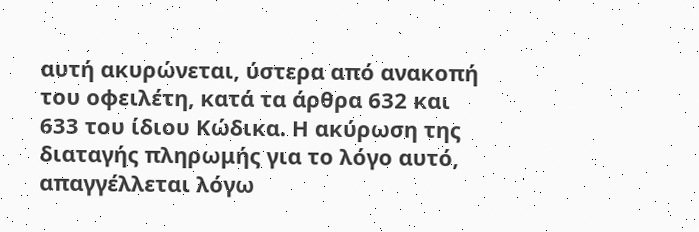αυτή ακυρώνεται, ύστερα από ανακοπή του οφειλέτη, κατά τα άρθρα 632 και 633 του ίδιου Κώδικα. Η ακύρωση της διαταγής πληρωμής για το λόγο αυτό, απαγγέλλεται λόγω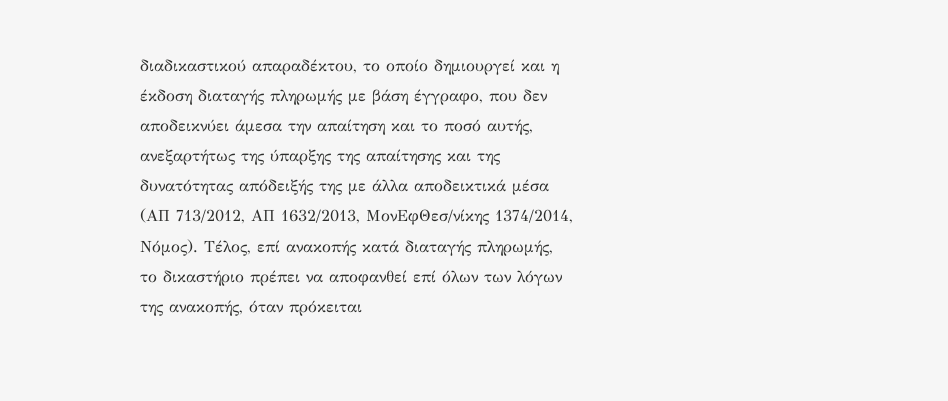διαδικαστικού απαραδέκτου, το οποίο δημιουργεί και η έκδοση διαταγής πληρωμής με βάση έγγραφο, που δεν αποδεικνύει άμεσα την απαίτηση και το ποσό αυτής, ανεξαρτήτως της ύπαρξης της απαίτησης και της δυνατότητας απόδειξής της με άλλα αποδεικτικά μέσα (ΑΠ 713/2012, ΑΠ 1632/2013, ΜονΕφΘεσ/νίκης 1374/2014, Νόμος). Τέλος, επί ανακοπής κατά διαταγής πληρωμής, το δικαστήριο πρέπει να αποφανθεί επί όλων των λόγων της ανακοπής, όταν πρόκειται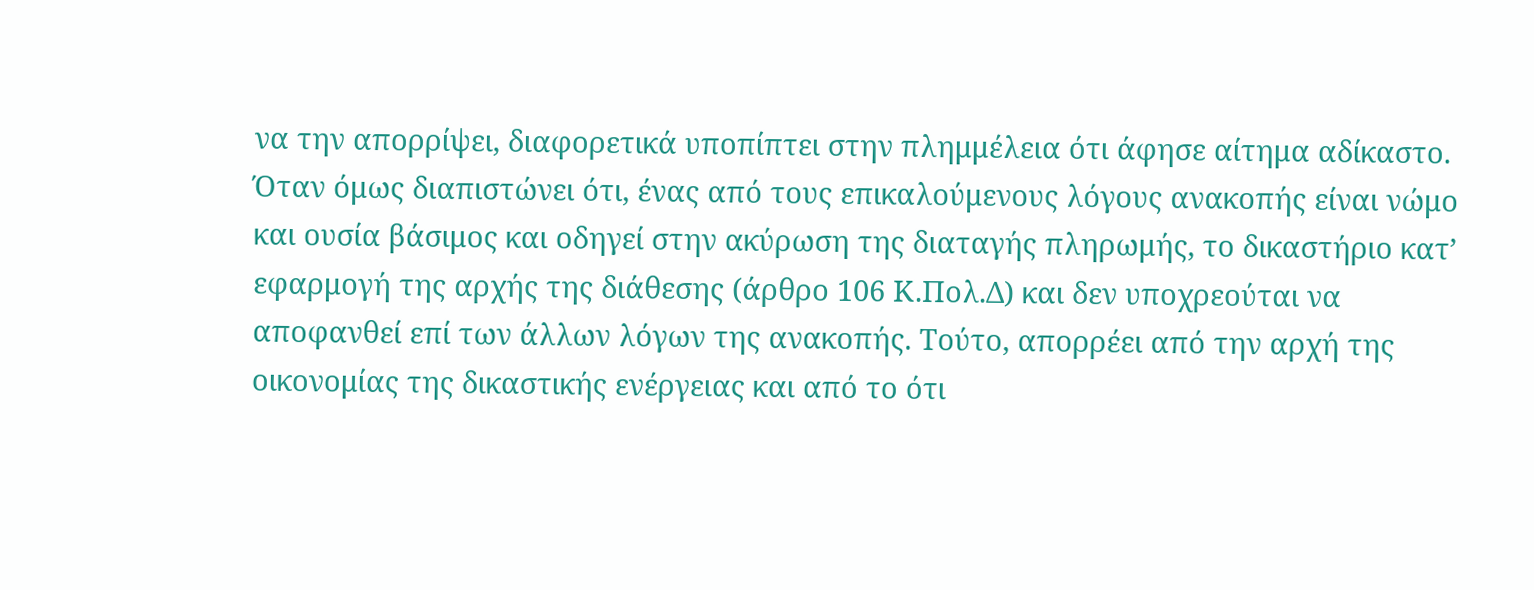να την απορρίψει, διαφορετικά υποπίπτει στην πλημμέλεια ότι άφησε αίτημα αδίκαστο. Όταν όμως διαπιστώνει ότι, ένας από τους επικαλούμενους λόγους ανακοπής είναι νώμο και ουσία βάσιμος και οδηγεί στην ακύρωση της διαταγής πληρωμής, το δικαστήριο κατ’ εφαρμογή της αρχής της διάθεσης (άρθρο 106 Κ.Πολ.Δ) και δεν υποχρεούται να αποφανθεί επί των άλλων λόγων της ανακοπής. Τούτο, απορρέει από την αρχή της οικονομίας της δικαστικής ενέργειας και από το ότι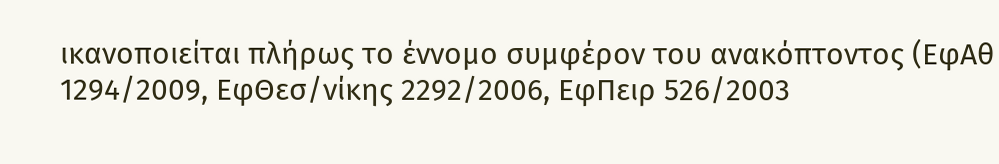ικανοποιείται πλήρως το έννομο συμφέρον του ανακόπτοντος (ΕφΑθ 1294/2009, ΕφΘεσ/νίκης 2292/2006, ΕφΠειρ 526/2003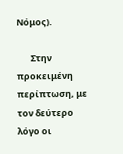Νόμος).

       Στην προκειμένη περίπτωση, με τον δεύτερο λόγο οι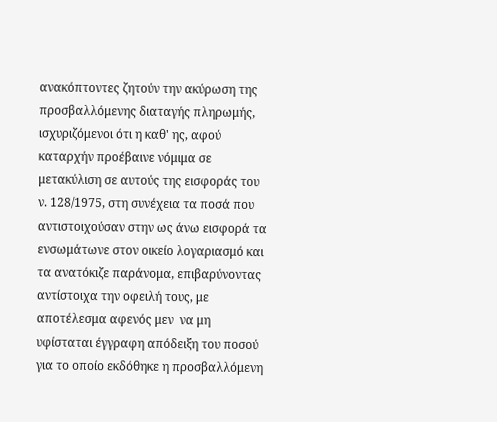ανακόπτοντες ζητούν την ακύρωση της προσβαλλόμενης διαταγής πληρωμής, ισχυριζόμενοι ότι η καθ' ης, αφού καταρχήν προέβαινε νόμιμα σε μετακύλιση σε αυτούς της εισφοράς του ν. 128/1975, στη συνέχεια τα ποσά που αντιστοιχούσαν στην ως άνω εισφορά τα ενσωμάτωνε στον οικείο λογαριασμό και τα ανατόκιζε παράνομα, επιβαρύνοντας αντίστοιχα την οφειλή τους, με αποτέλεσμα αφενός μεν  να μη υφίσταται έγγραφη απόδειξη του ποσού για το οποίο εκδόθηκε η προσβαλλόμενη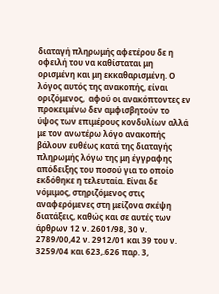διαταγή πληρωμής αφετέρου δε η οφειλή του να καθίσταται μη ορισμένη και μη εκκαθαρισμένη. Ο λόγος αυτός της ανακοπής, είναι οριζόμενος,  αφού οι ανακόπτοντες εν προκειμένω δεν αμφισβητούν το ύψος των επιμέρους κονδυλίων αλλά με τον ανωτέρω λόγο ανακοπής βάλουν ευθέως κατά της διαταγής πληρωμής λόγω της μη έγγραφης απόδειξης του ποσού για το οποίο εκδόθηκε η τελευταία. Είναι δε νόμιμος, στηριζόμενος στις αναφερόμενες στη μείζονα σκέψη διατάξεις, καθώς και σε αυτές των άρθρων 12 ν. 2601/98, 30 ν. 2789/00,42 ν. 2912/01 και 39 του ν. 3259/04 και 623,.626 παρ. 3,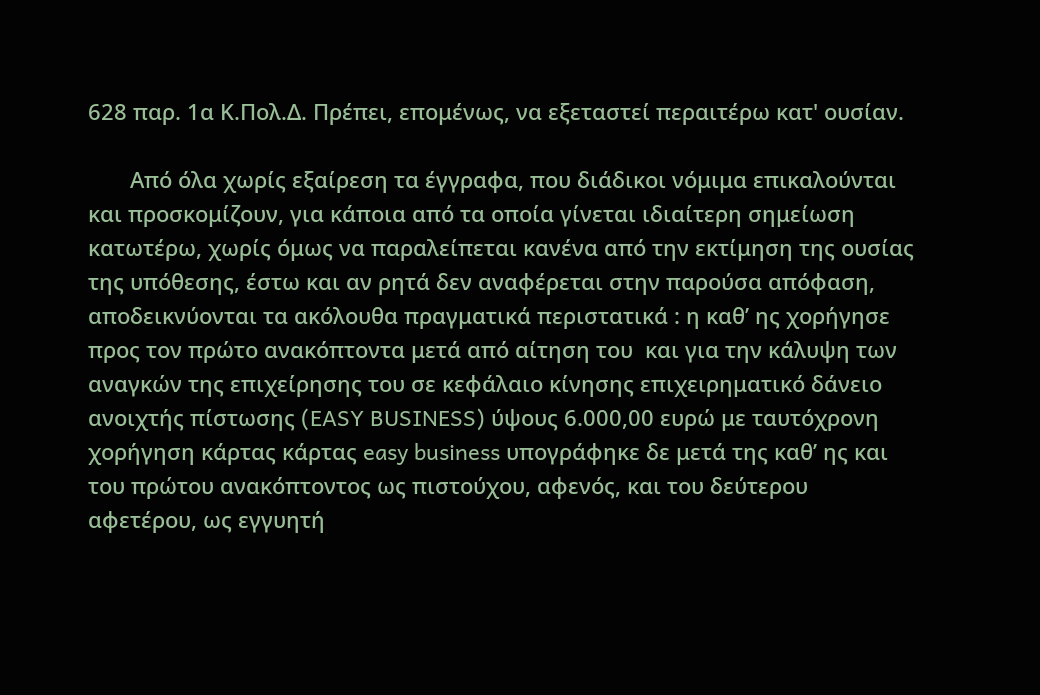628 παρ. 1α Κ.Πολ.Δ. Πρέπει, επομένως, να εξεταστεί περαιτέρω κατ' ουσίαν.

       Από όλα χωρίς εξαίρεση τα έγγραφα, που διάδικοι νόμιμα επικαλούνται και προσκομίζουν, για κάποια από τα οποία γίνεται ιδιαίτερη σημείωση κατωτέρω, χωρίς όμως να παραλείπεται κανένα από την εκτίμηση της ουσίας της υπόθεσης, έστω και αν ρητά δεν αναφέρεται στην παρούσα απόφαση, αποδεικνύονται τα ακόλουθα πραγματικά περιστατικά : η καθ’ ης χορήγησε προς τον πρώτο ανακόπτοντα μετά από αίτηση του  και για την κάλυψη των αναγκών της επιχείρησης του σε κεφάλαιο κίνησης επιχειρηματικό δάνειο ανοιχτής πίστωσης (EASY BUSINESS) ύψους 6.000,00 ευρώ με ταυτόχρονη χορήγηση κάρτας κάρτας easy business υπογράφηκε δε μετά της καθ’ ης και του πρώτου ανακόπτοντος ως πιστούχου, αφενός, και του δεύτερου αφετέρου, ως εγγυητή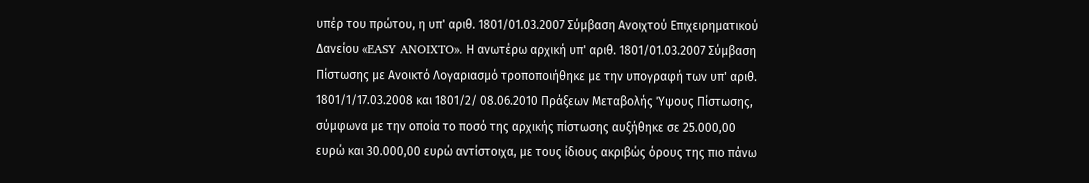υπέρ του πρώτου, η υπ' αριθ. 1801/01.03.2007 Σύμβαση Ανοιχτού Επιχειρηματικού Δανείου «EASY ANOIXTO». Η ανωτέρω αρχική υπ' αριθ. 1801/01.03.2007 Σύμβαση Πίστωσης με Ανοικτό Λογαριασμό τροποποιήθηκε με την υπογραφή των υπ' αριθ. 1801/1/17.03.2008 και 1801/2/ 08.06.2010 Πράξεων Μεταβολής Ύψους Πίστωσης, σύμφωνα με την οποία το ποσό της αρχικής πίστωσης αυξήθηκε σε 25.000,00 ευρώ και 30.000,00 ευρώ αντίστοιχα, με τους ίδιους ακριβώς όρους της πιο πάνω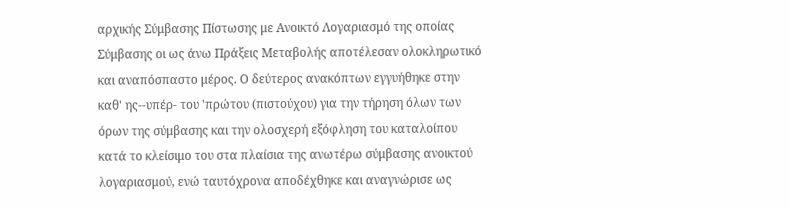αρχικής Σύμβασης Πίστωσης με Ανοικτό Λογαριασμό της οποίας Σύμβασης οι ως άνω Πράξεις Μεταβολής αποτέλεσαν ολοκληρωτικό και αναπόσπαστο μέρος. Ο δεύτερος ανακόπτων εγγυήθηκε στην καθ' ης--υπέρ- του 'πρώτου (πιστούχου) για την τήρηση όλων των όρων της σύμβασης και την ολοσχερή εξόφληση του καταλοίπου κατά το κλείσιμο του στα πλαίσια της ανωτέρω σύμβασης ανοικτού λογαριασμού, ενώ ταυτόχρονα αποδέχθηκε και αναγνώρισε ως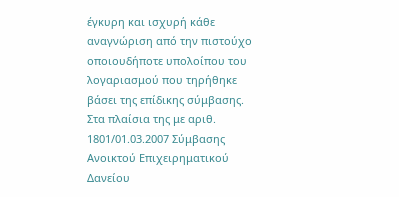έγκυρη και ισχυρή κάθε αναγνώριση από την πιστούχο οποιουδήποτε υπολοίπου του λογαριασμού που τηρήθηκε βάσει της επίδικης σύμβασης. Στα πλαίσια της με αριθ. 1801/01.03.2007 Σύμβασης Ανοικτού Επιχειρηματικού Δανείου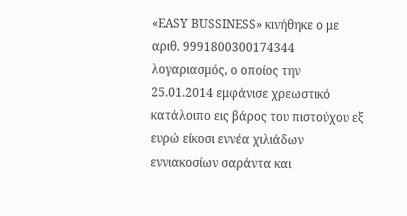«EASY BUSSINESS» κινήθηκε ο με αριθ. 9991800300174344 λογαριασμός, ο οποίος την 25.01.2014 εμφάνισε χρεωστικό κατάλοιπο εις βάρος του πιστούχου εξ ευρώ είκοσι εννέα χιλιάδων εννιακοσίων σαράντα και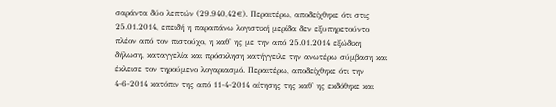σαράντα δύο λεπτών (29.940,42€). Περαιτέρω, αποδείχθηκε ότι στις 25.01.2014, επειδή η παραπάνω λογιστική μερίδα δεν εξυπηρετούντο πλέον από τον πιστούχο, η καθ' ης με την από 25.01.2014 εξώδικη δήλωση, καταγγελία και πρόσκληση κατήγγειλε την ανωτέρω σύμβαση και έκλεισε τον τηρούμενο λογαριασμό. Περαιτέρω, αποδείχθηκε ότι την 4-6-2014 κατόπιν της από 11-4-2014 αίτησης της καθ' ης εκδόθηκε και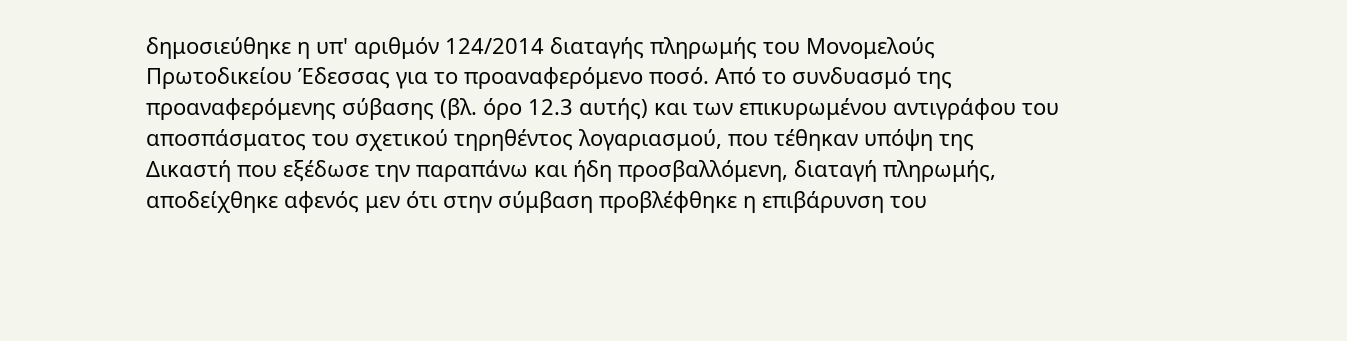δημοσιεύθηκε η υπ' αριθμόν 124/2014 διαταγής πληρωμής του Μονομελούς Πρωτοδικείου Έδεσσας για το προαναφερόμενο ποσό. Από το συνδυασμό της προαναφερόμενης σύβασης (βλ. όρο 12.3 αυτής) και των επικυρωμένου αντιγράφου του αποσπάσματος του σχετικού τηρηθέντος λογαριασμού, που τέθηκαν υπόψη της Δικαστή που εξέδωσε την παραπάνω και ήδη προσβαλλόμενη, διαταγή πληρωμής, αποδείχθηκε αφενός μεν ότι στην σύμβαση προβλέφθηκε η επιβάρυνση του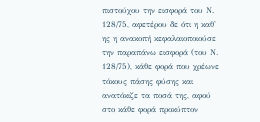πιστούχου την εισφορά του Ν. 128/75, αφετέρου δε ότι η καθ' ης η ανακοπή κεφαλαιοποιούσε την παραπάνω εισφορά (του Ν. 128/75), κάθε φορά που χρέωνε τόκους πάσης φύσης και ανατόκιζε τα ποσά της, αφού στο κάθε φορά προκύπτον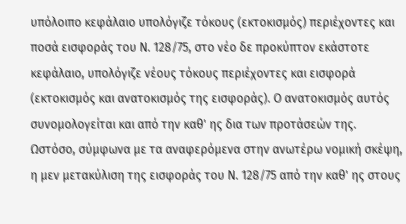υπόλοιπο κεφάλαιο υπολόγιζε τόκους (εκτοκισμός) περιέχοντες και ποσά εισφοράς του Ν. 128/75, στο νέο δε προκύπτον εκάστοτε κεφάλαιο, υπολόγιζε νέους τόκους περιέχοντες και εισφορά (εκτοκισμός και ανατοκισμός της εισφοράς). Ο ανατοκισμός αυτός συνομολογείται και από την καθ' ης δια των προτάσεών της. Ωστόσο, σύμφωνα με τα αναφερόμενα στην ανωτέρω νομική σκέψη, η μεν μετακύλιση της εισφοράς του Ν. 128/75 από την καθ' ης στους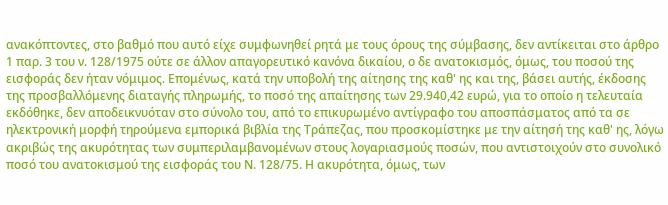ανακόπτοντες, στο βαθμό που αυτό είχε συμφωνηθεί ρητά με τους όρους της σύμβασης, δεν αντίκειται στο άρθρο 1 παρ. 3 του ν. 128/1975 ούτε σε άλλον απαγορευτικό κανόνα δικαίου, ο δε ανατοκισμός, όμως, του ποσού της εισφοράς δεν ήταν νόμιμος. Επομένως, κατά την υποβολή της αίτησης της καθ' ης και της, βάσει αυτής, έκδοσης της προσβαλλόμενης διαταγής πληρωμής, το ποσό της απαίτησης των 29.940,42 ευρώ, για το οποίο η τελευταία εκδόθηκε, δεν αποδεικνυόταν στο σύνολο του, από το επικυρωμένο αντίγραφο του αποσπάσματος από τα σε ηλεκτρονική μορφή τηρούμενα εμπορικά βιβλία της Τράπεζας, που προσκομίστηκε με την αίτησή της καθ' ης, λόγω ακριβώς της ακυρότητας των συμπεριλαμβανομένων στους λογαριασμούς ποσών, που αντιστοιχούν στο συνολικό ποσό του ανατοκισμού της εισφοράς του Ν. 128/75. Η ακυρότητα, όμως, των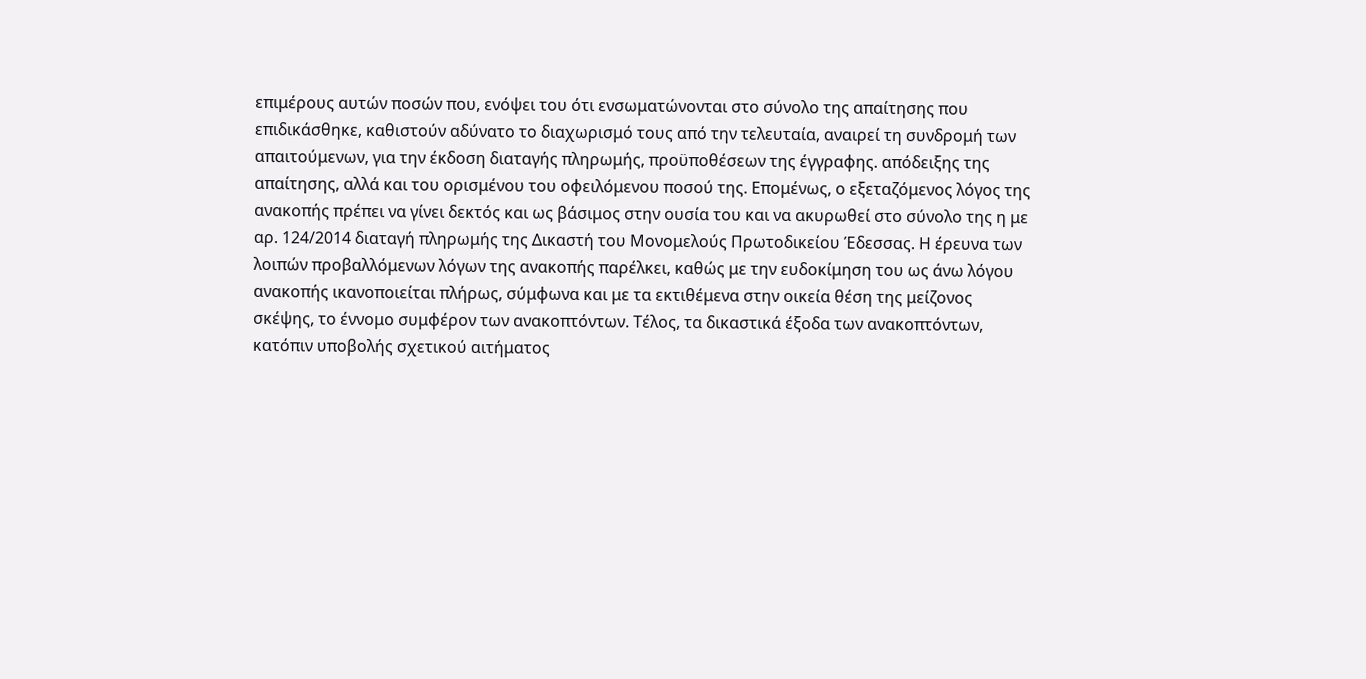επιμέρους αυτών ποσών που, ενόψει του ότι ενσωματώνονται στο σύνολο της απαίτησης που επιδικάσθηκε, καθιστούν αδύνατο το διαχωρισμό τους από την τελευταία, αναιρεί τη συνδρομή των απαιτούμενων, για την έκδοση διαταγής πληρωμής, προϋποθέσεων της έγγραφης. απόδειξης της απαίτησης, αλλά και του ορισμένου του οφειλόμενου ποσού της. Επομένως, ο εξεταζόμενος λόγος της ανακοπής πρέπει να γίνει δεκτός και ως βάσιμος στην ουσία του και να ακυρωθεί στο σύνολο της η με αρ. 124/2014 διαταγή πληρωμής της Δικαστή του Μονομελούς Πρωτοδικείου Έδεσσας. Η έρευνα των λοιπών προβαλλόμενων λόγων της ανακοπής παρέλκει, καθώς με την ευδοκίμηση του ως άνω λόγου ανακοπής ικανοποιείται πλήρως, σύμφωνα και με τα εκτιθέμενα στην οικεία θέση της μείζονος σκέψης, το έννομο συμφέρον των ανακοπτόντων. Τέλος, τα δικαστικά έξοδα των ανακοπτόντων, κατόπιν υποβολής σχετικού αιτήματος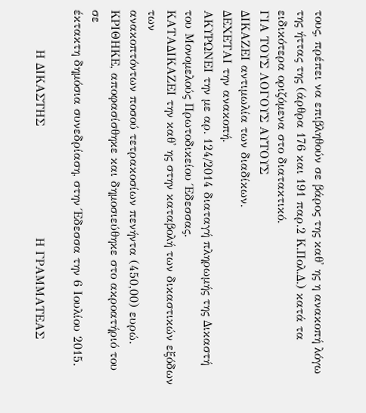τους, πρέπει να επιβληθούν σε βάρος της καθ' ης η ανακοπή λόγω της ήττας της (άρθρα 176 και 191 παρ.2 Κ.Πολ.Δ.) κατά τα ειδικότερα οριζόμενα στο διατακτικό.
ΓΙΑ ΤΟΥΣ ΛΟΓΟΥΣ ΑΥΤΟΥΣ
ΔΙΚΑΖΕΙ αντιμωλία των διαδίκων.
ΔΕΧΕΤΑΙ την ανακοπή.
ΑΚΥΡΩΝΕΙ την με αρ. 124/2014 διαταγή πληρωμής της Δικαστή του Μονομελούς Πρωτοδικείου Έδεσσας.
ΚΑΤΑΔΙΚΑΖΕΙ την καθ' ης στην καταβολή των δικαστικών εξόδων των
ανακοπτόντων ποσού τετρακοσίων πενήντα (450,00) ευρώ.
ΚΡΙΘΗΚΕ, αποφασίσθηκε και δημοσιεύθηκε στο ακροατήριό του σε
έκτακτη δημόσια συνεδρίαση, στην Έδεσσα την 6 Ιουλίου 2015.

          Η ΔΙΚΑΣΤΗΣ                            Η ΓΡΑΜΜΑΤΕΑΣ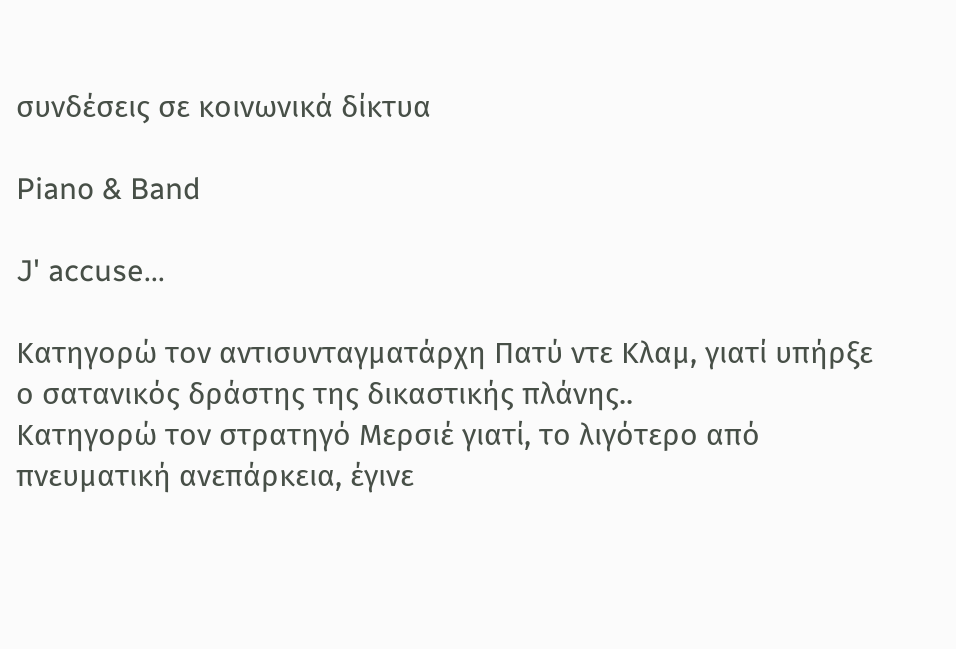συνδέσεις σε κοινωνικά δίκτυα

Piano & Band

J' accuse...

Κατηγορώ τον αντισυνταγματάρχη Πατύ ντε Κλαμ, γιατί υπήρξε ο σατανικός δράστης της δικαστικής πλάνης..
Κατηγορώ τον στρατηγό Μερσιέ γιατί, το λιγότερο από πνευματική ανεπάρκεια, έγινε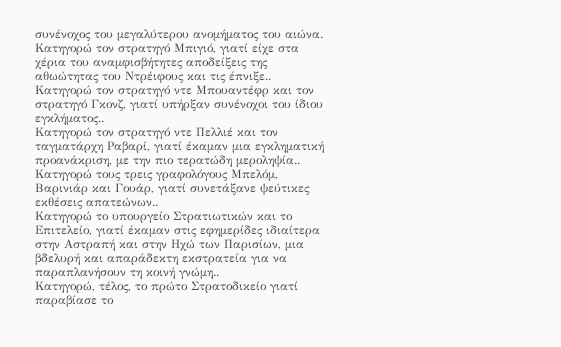συνένοχος του μεγαλύτερου ανομήματος του αιώνα.
Κατηγορώ τον στρατηγό Μπιγιό, γιατί είχε στα χέρια του αναμφισβήτητες αποδείξεις της αθωώτητας του Ντρέιφους και τις έπνιξε..
Κατηγορώ τον στρατηγό ντε Μπουαντέφρ και τον στρατηγό Γκονζ, γιατί υπήρξαν συνένοχοι του ίδιου εγκλήματος..
Κατηγορώ τον στρατηγό ντε Πελλιέ και τον ταγματάρχη Ραβαρί, γιατί έκαμαν μια εγκληματική προανάκριση, με την πιο τερατώδη μεροληψία..
Κατηγορώ τους τρεις γραφολόγους Μπελόμ, Βαρινιάρ και Γουάρ, γιατί συνετάξανε ψεύτικες εκθέσεις απατεώνων..
Κατηγορώ το υπουργείο Στρατιωτικών και το Επιτελείο, γιατί έκαμαν στις εφημερίδες ιδιαίτερα στην Αστραπή και στην Ηχώ των Παρισίων, μια βδελυρή και απαράδεκτη εκστρατεία για να παραπλανήσουν τη κοινή γνώμη..
Κατηγορώ, τέλος, το πρώτο Στρατοδικείο γιατί παραβίασε το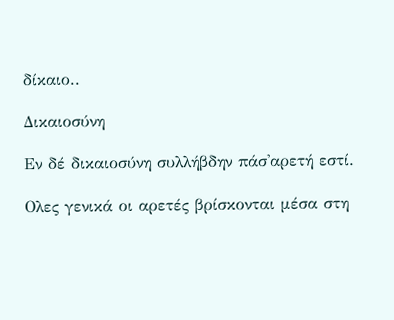δίκαιο..

Δικαιοσύνη

Εν δέ δικαιοσύνη συλλήβδην πάσ'αρετή εστί.

Ολες γενικά οι αρετές βρίσκονται μέσα στη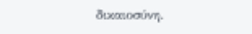δικαιοσύνη.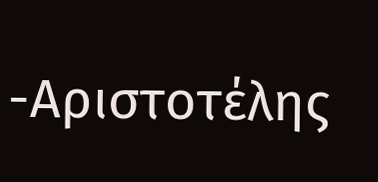-Αριστοτέλης